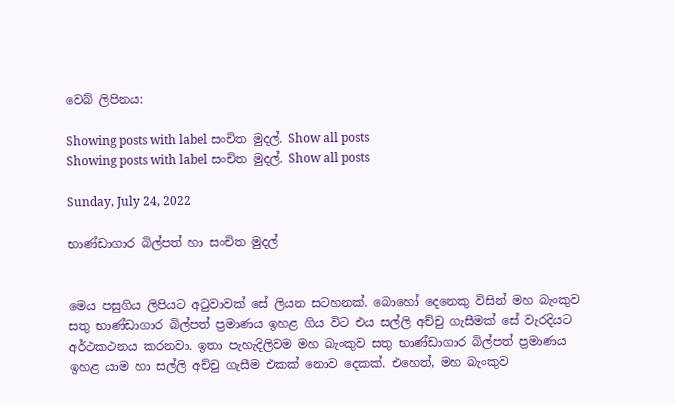වෙබ් ලිපිනය:

Showing posts with label සංචිත මුදල්. Show all posts
Showing posts with label සංචිත මුදල්. Show all posts

Sunday, July 24, 2022

භාණ්ඩාගාර බිල්පත් හා සංචිත මුදල්


මෙය පසුගිය ලිපියට අටුවාවක් සේ ලියන සටහනක්. බොහෝ දෙනෙකු විසින් මහ බැංකුව සතු භාණ්ඩාගාර බිල්පත් ප්‍රමාණය ඉහළ ගිය විට එය සල්ලි අච්චු ගැසීමක් සේ වැරදියට අර්ථකථනය කරනවා. ඉතා පැහැදිලිවම මහ බැංකුව සතු භාණ්ඩාගාර බිල්පත් ප්‍රමාණය ඉහළ යාම හා සල්ලි අච්චු ගැසීම එකක් නොව දෙකක්. එහෙත්, මහ බැංකුව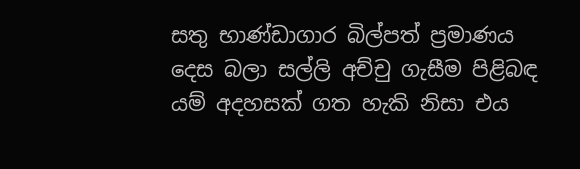සතු භාණ්ඩාගාර බිල්පත් ප්‍රමාණය දෙස බලා සල්ලි අච්චු ගැසීම පිළිබඳ යම් අදහසක් ගත හැකි නිසා එය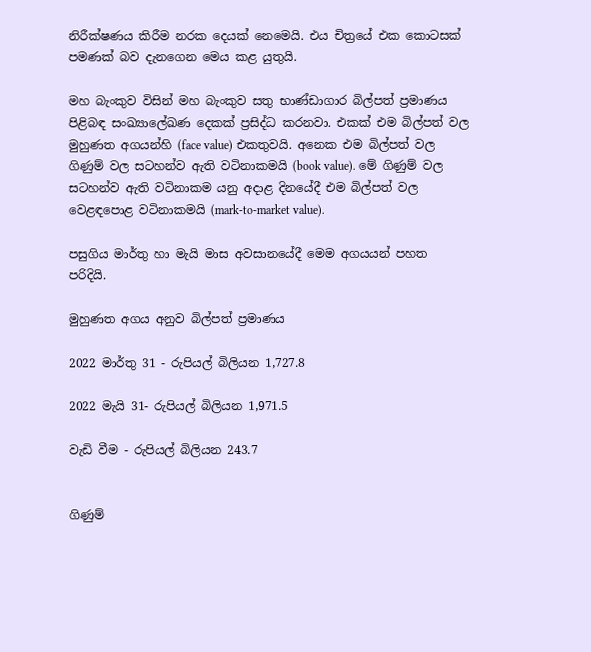නිරීක්ෂණය කිරීම නරක දෙයක් නෙමෙයි. එය චිත්‍රයේ එක කොටසක් පමණක් බව දැනගෙන මෙය කළ යුතුයි.

මහ බැංකුව විසින් මහ බැංකුව සතු භාණ්ඩාගාර බිල්පත් ප්‍රමාණය පිළිබඳ සංඛ්‍යාලේඛණ දෙකක් ප්‍රසිද්ධ කරනවා. එකක් එම බිල්පත් වල මුහුණත අගයන්හි (face value) එකතුවයි. අනෙක එම බිල්පත් වල ගිණුම් වල සටහන්ව ඇති වටිනාකමයි (book value). මේ ගිණුම් වල සටහන්ව ඇති වටිනාකම යනු අදාළ දිනයේදී එම බිල්පත් වල වෙළඳපොළ වටිනාකමයි (mark-to-market value).

පසුගිය මාර්තු හා මැයි මාස අවසානයේදී මෙම අගයයන් පහත පරිදියි.

මුහුණත අගය අනුව බිල්පත් ප්‍රමාණය

2022 මාර්තු 31 - රුපියල් බිලියන 1,727.8

2022 මැයි 31- රුපියල් බිලියන 1,971.5

වැඩි වීම - රුපියල් බිලියන 243.7


ගිණුම්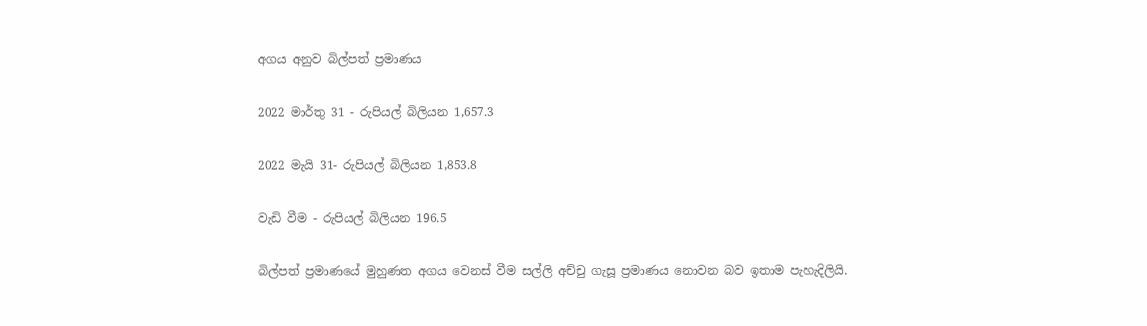අගය අනුව බිල්පත් ප්‍රමාණය

2022 මාර්තු 31 - රුපියල් බිලියන 1,657.3

2022 මැයි 31- රුපියල් බිලියන 1,853.8

වැඩි වීම - රුපියල් බිලියන 196.5

බිල්පත් ප්‍රමාණයේ මුහුණත අගය වෙනස් වීම සල්ලි අච්චු ගැසූ ප්‍රමාණය නොවන බව ඉතාම පැහැදිලියි.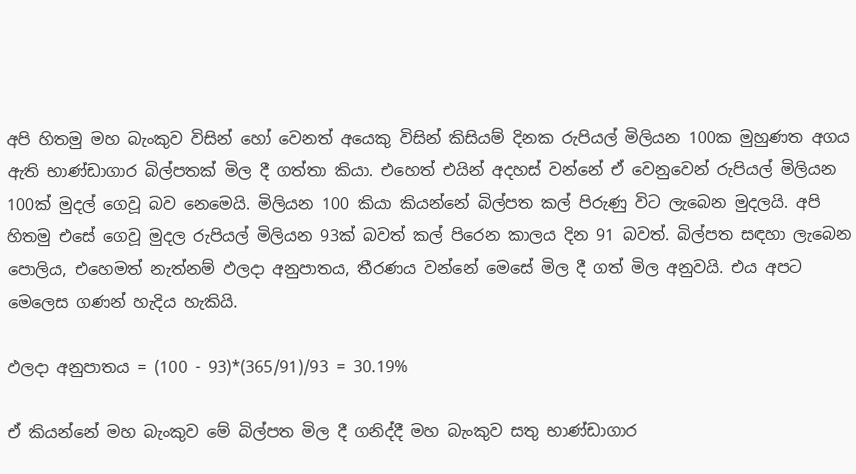අපි හිතමු මහ බැංකුව විසින් හෝ වෙනත් අයෙකු විසින් කිසියම් දිනක රුපියල් මිලියන 100ක මුහුණත අගය ඇති භාණ්ඩාගාර බිල්පතක් මිල දී ගත්තා කියා. එහෙත් එයින් අදහස් වන්නේ ඒ වෙනුවෙන් රුපියල් මිලියන 100ක් මුදල් ගෙවූ බව නෙමෙයි. මිලියන 100 කියා කියන්නේ බිල්පත කල් පිරුණු විට ලැබෙන මුදලයි. අපි හිතමු එසේ ගෙවූ මුදල රුපියල් මිලියන 93ක් බවත් කල් පිරෙන කාලය දින 91 බවත්. බිල්පත සඳහා ලැබෙන පොලිය, එහෙමත් නැත්නම් ඵලදා අනුපාතය, තීරණය වන්නේ මෙසේ මිල දී ගත් මිල අනුවයි. එය අපට මෙලෙස ගණන් හැදිය හැකියි.

ඵලදා අනුපාතය = (100 - 93)*(365/91)/93 = 30.19%

ඒ කියන්නේ මහ බැංකුව මේ බිල්පත මිල දී ගනිද්දී මහ බැංකුව සතු භාණ්ඩාගාර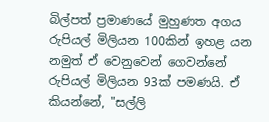බිල්පත් ප්‍රමාණයේ මුහුණත අගය රුපියල් මිලියන 100කින් ඉහළ යන නමුත් ඒ වෙනුවෙන් ගෙවන්නේ රුපියල් මිලියන 93ක් පමණයි. ඒ කියන්නේ, "සල්ලි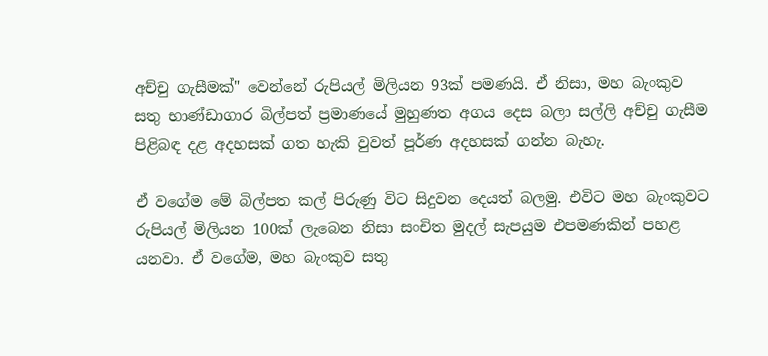අච්චු ගැසීමක්" වෙන්නේ රුපියල් මිලියන 93ක් පමණයි. ඒ නිසා, මහ බැංකුව සතු භාණ්ඩාගාර බිල්පත් ප්‍රමාණයේ මුහුණත අගය දෙස බලා සල්ලි අච්චු ගැසීම පිළිබඳ දළ අදහසක් ගත හැකි වුවත් පූර්ණ අදහසක් ගන්න බැහැ.

ඒ වගේම මේ බිල්පත කල් පිරුණු විට සිදුවන දෙයත් බලමු. එවිට මහ බැංකුවට රුපියල් මිලියන 100ක් ලැබෙන නිසා සංචිත මුදල් සැපයුම එපමණකින් පහළ යනවා. ඒ වගේම, මහ බැංකුව සතු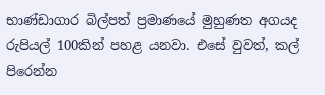භාණ්ඩාගාර බිල්පත් ප්‍රමාණයේ මුහුණත අගයද රුපියල් 100කින් පහළ යනවා. එසේ වුවත්, කල් පිරෙන්න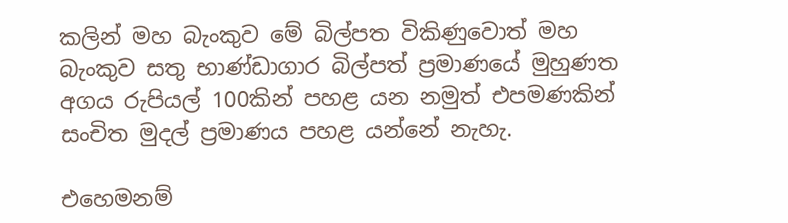කලින් මහ බැංකුව මේ බිල්පත විකිණුවොත් මහ බැංකුව සතු භාණ්ඩාගාර බිල්පත් ප්‍රමාණයේ මුහුණත අගය රුපියල් 100කින් පහළ යන නමුත් එපමණකින් සංචිත මුදල් ප්‍රමාණය පහළ යන්නේ නැහැ.

එහෙමනම්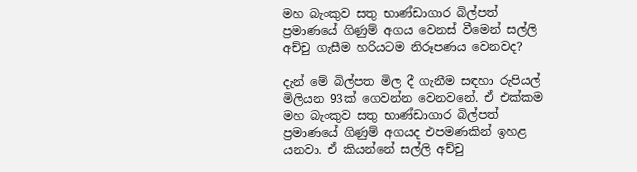මහ බැංකුව සතු භාණ්ඩාගාර බිල්පත් ප්‍රමාණයේ ගිණුම් අගය වෙනස් වීමෙන් සල්ලි අච්චු ගැසීම හරියටම නිරූපණය වෙනවද?

දැන් මේ බිල්පත මිල දී ගැනීම සඳහා රුපියල් මිලියන 93ක් ගෙවන්න වෙනවනේ. ඒ එක්කම මහ බැංකුව සතු භාණ්ඩාගාර බිල්පත් ප්‍රමාණයේ ගිණුම් අගයද එපමණකින් ඉහළ යනවා. ඒ කියන්නේ සල්ලි අච්චු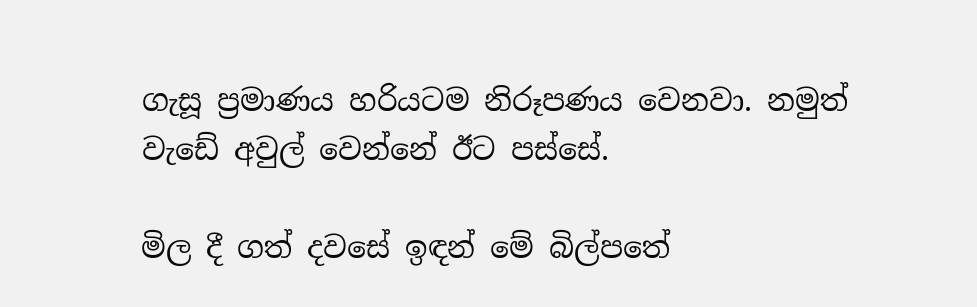ගැසූ ප්‍රමාණය හරියටම නිරූපණය වෙනවා. නමුත් වැඩේ අවුල් වෙන්නේ ඊට පස්සේ.

මිල දී ගත් දවසේ ඉඳන් මේ බිල්පතේ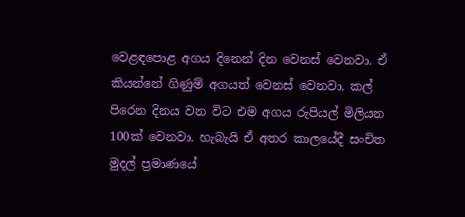වෙළඳපොළ අගය දිනෙන් දින වෙනස් වෙනවා. ඒ කියන්නේ ගිණුම් අගයත් වෙනස් වෙනවා. කල් පිරෙන දිනය වන විට එම අගය රුපියල් මිලියන 100ක් වෙනවා. හැබැයි ඒ අතර කාලයේදී සංචිත මුදල් ප්‍රමාණයේ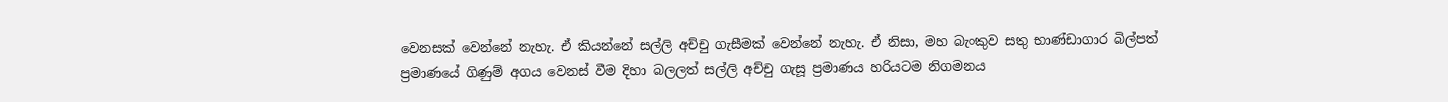වෙනසක් වෙන්නේ නැහැ. ඒ කියන්නේ සල්ලි අච්චු ගැසීමක් වෙන්නේ නැහැ. ඒ නිසා, මහ බැංකුව සතු භාණ්ඩාගාර බිල්පත් ප්‍රමාණයේ ගිණුම් අගය වෙනස් වීම දිහා බලලත් සල්ලි අච්චු ගැසූ ප්‍රමාණය හරියටම නිගමනය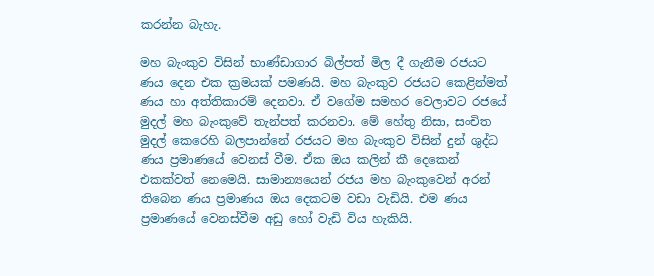කරන්න බැහැ.

මහ බැංකුව විසින් භාණ්ඩාගාර බිල්පත් මිල දී ගැනීම රජයට ණය දෙන එක ක්‍රමයක් පමණයි. මහ බැංකුව රජයට කෙළින්මත් ණය හා අත්තිකාරම් දෙනවා. ඒ වගේම සමහර වෙලාවට රජයේ මුදල් මහ බැංකුවේ තැන්පත් කරනවා. මේ හේතු නිසා, සංචිත මුදල් කෙරෙහි බලපාන්නේ රජයට මහ බැංකුව විසින් දුන් ශුද්ධ ණය ප්‍රමාණයේ වෙනස් වීම. ඒක ඔය කලින් කී දෙකෙන් එකක්වත් නෙමෙයි. සාමාන්‍යයෙන් රජය මහ බැංකුවෙන් අරන් තිබෙන ණය ප්‍රමාණය ඔය දෙකටම වඩා වැඩියි. එම ණය ප්‍රමාණයේ වෙනස්වීම අඩු හෝ වැඩි විය හැකියි.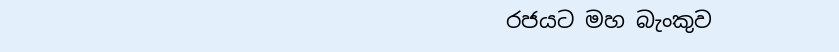රජයට මහ බැංකුව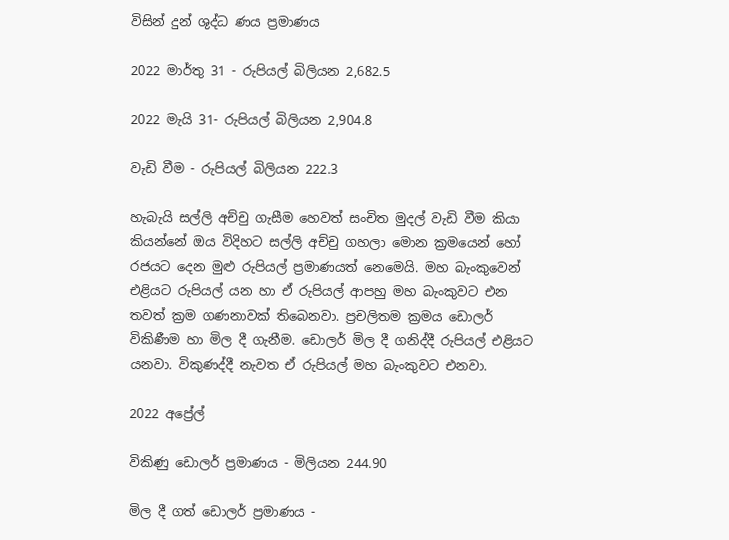විසින් දුන් ශුද්ධ ණය ප්‍රමාණය

2022 මාර්තු 31 - රුපියල් බිලියන 2,682.5

2022 මැයි 31- රුපියල් බිලියන 2,904.8

වැඩි වීම - රුපියල් බිලියන 222.3

හැබැයි සල්ලි අච්චු ගැසීම හෙවත් සංචිත මුදල් වැඩි වීම කියා කියන්නේ ඔය විදිහට සල්ලි අච්චු ගහලා මොන ක්‍රමයෙන් හෝ රජයට දෙන මුළු රුපියල් ප්‍රමාණයත් නෙමෙයි. මහ බැංකුවෙන් එළියට රුපියල් යන හා ඒ රුපියල් ආපහු මහ බැංකුවට එන තවත් ක්‍රම ගණනාවක් තිබෙනවා. ප්‍රචලිතම ක්‍රමය ඩොලර් විකිණීම හා මිල දී ගැනීම. ඩොලර් මිල දී ගනිද්දී රුපියල් එළියට යනවා. විකුණද්දී නැවත ඒ රුපියල් මහ බැංකුවට එනවා.

2022 අප්‍රේල්

විකිණු ඩොලර් ප්‍රමාණය - මිලියන 244.90

මිල දී ගත් ඩොලර් ප්‍රමාණය -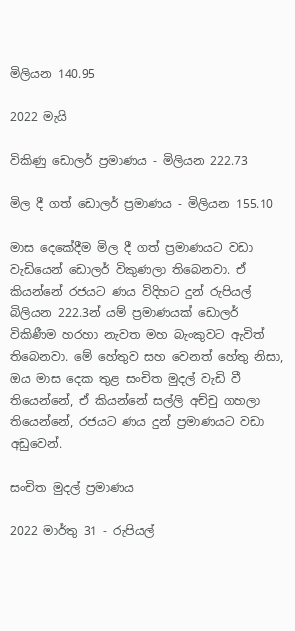මිලියන 140.95

2022 මැයි

විකිණු ඩොලර් ප්‍රමාණය - මිලියන 222.73

මිල දී ගත් ඩොලර් ප්‍රමාණය - මිලියන 155.10

මාස දෙකේදීම මිල දී ගත් ප්‍රමාණයට වඩා වැඩියෙන් ඩොලර් විකුණලා තිබෙනවා. ඒ කියන්නේ රජයට ණය විදිහට දුන් රුපියල්  බිලියන 222.3න් යම් ප්‍රමාණයක් ඩොලර් විකිණීම හරහා නැවත මහ බැංකුවට ඇවිත් තිබෙනවා. මේ හේතුව සහ වෙනත් හේතු නිසා, ඔය මාස දෙක තුළ සංචිත මුදල් වැඩි වී තියෙන්නේ, ඒ කියන්නේ සල්ලි අච්චු ගහලා තියෙන්නේ, රජයට ණය දුන් ප්‍රමාණයට වඩා අඩුවෙන්.

සංචිත මුදල් ප්‍රමාණය

2022 මාර්තු 31 - රුපියල්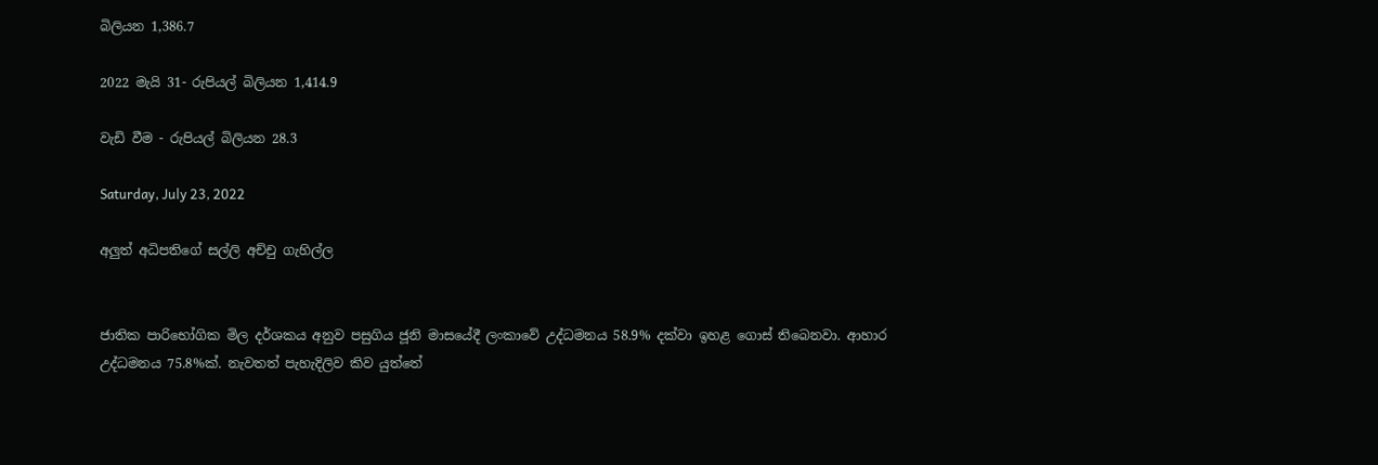බිලියන 1,386.7

2022 මැයි 31- රුපියල් බිලියන 1,414.9

වැඩි වීම - රුපියල් බිලියන 28.3

Saturday, July 23, 2022

අලුත් අධිපතිගේ සල්ලි අච්චු ගැහිල්ල


ජාතික පාරිභෝගික මිල දර්ශකය අනුව පසුගිය ජූනි මාසයේදී ලංකාවේ උද්ධමනය 58.9% දක්වා ඉහළ ගොස් තිබෙනවා. ආහාර උද්ධමනය 75.8%ක්. නැවතත් පැහැදිලිව කිව යුත්තේ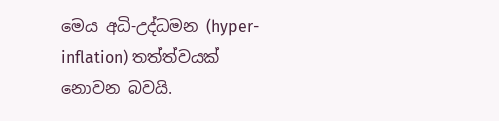මෙය අධි-උද්ධමන (hyper-inflation) තත්ත්වයක් නොවන බවයි.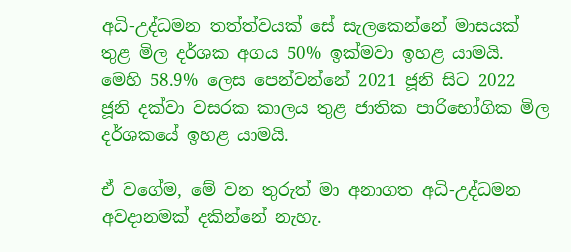අධි-උද්ධමන තත්ත්වයක් සේ සැලකෙන්නේ මාසයක් තුළ මිල දර්ශක අගය 50% ඉක්මවා ඉහළ යාමයි. මෙහි 58.9% ලෙස පෙන්වන්නේ 2021 ජූනි සිට 2022 ජූනි දක්වා වසරක කාලය තුළ ජාතික පාරිභෝගික මිල දර්ශකයේ ඉහළ යාමයි.

ඒ වගේම, මේ වන තුරුත් මා අනාගත අධි-උද්ධමන අවදානමක් දකින්නේ නැහැ.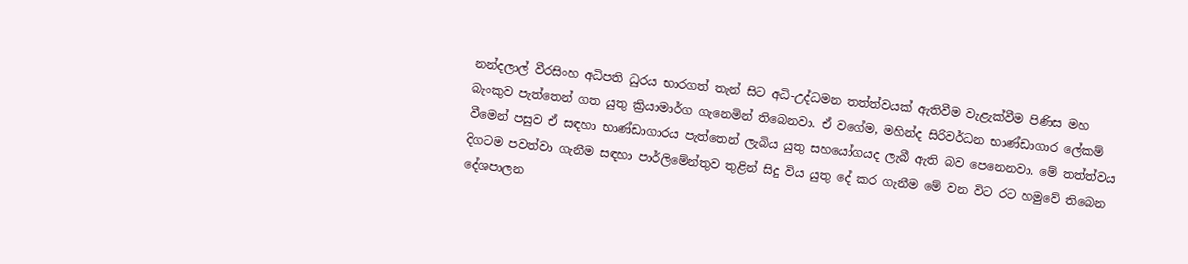නන්දලාල් වීරසිංහ අධිපති ධුරය භාරගත් තැන් සිට අධි-උද්ධමන තත්ත්වයක් ඇතිවීම වැළැක්වීම පිණිස මහ බැංකුව පැත්තෙන් ගත යුතු ක්‍රියාමාර්ග ගැනෙමින් තිබෙනවා. ඒ වගේම, මහින්ද සිරිවර්ධන භාණ්ඩාගාර ලේකම් වීමෙන් පසුව ඒ සඳහා භාණ්ඩාගාරය පැත්තෙන් ලැබිය යුතු සහයෝගයද ලැබී ඇති බව පෙනෙනවා. මේ තත්ත්වය දිගටම පවත්වා ගැනීම සඳහා පාර්ලිමේන්තුව තුළින් සිදු විය යුතු දේ කර ගැනීම මේ වන විට රට හමුවේ තිබෙන දේශපාලන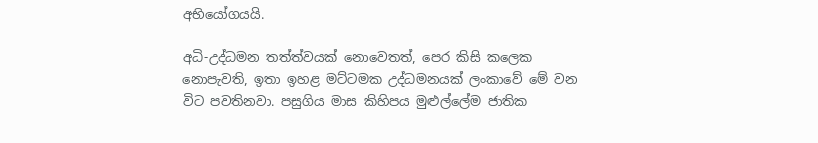අභියෝගයයි.

අධි-උද්ධමන තත්ත්වයක් නොවෙතත්, පෙර කිසි කලෙක නොපැවති, ඉතා ඉහළ මට්ටමක උද්ධමනයක් ලංකාවේ මේ වන විට පවතිනවා. පසුගිය මාස කිහිපය මුළුල්ලේම ජාතික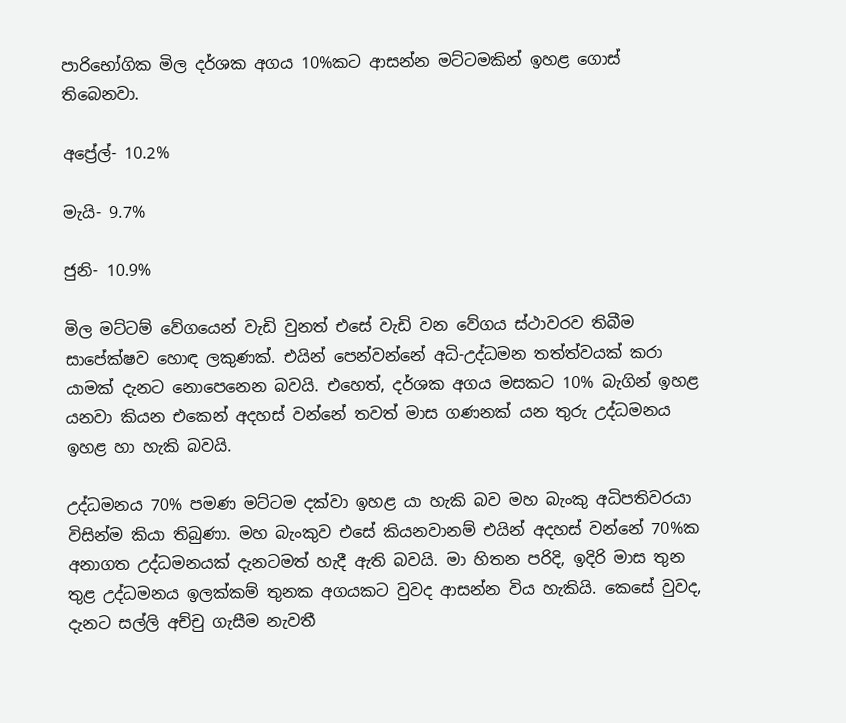පාරිභෝගික මිල දර්ශක අගය 10%කට ආසන්න මට්ටමකින් ඉහළ ගොස් තිබෙනවා.

අප්‍රේල්- 10.2%

මැයි- 9.7%

ජුනි- 10.9%

මිල මට්ටම් වේගයෙන් වැඩි වුනත් එසේ වැඩි වන වේගය ස්ථාවරව තිබීම සාපේක්ෂව හොඳ ලකුණක්. එයින් පෙන්වන්නේ අධි-උද්ධමන තත්ත්වයක් කරා යාමක් දැනට නොපෙනෙන බවයි. එහෙත්, දර්ශක අගය මසකට 10% බැගින් ඉහළ යනවා කියන එකෙන් අදහස් වන්නේ තවත් මාස ගණනක් යන තුරු උද්ධමනය ඉහළ හා හැකි බවයි.

උද්ධමනය 70% පමණ මට්ටම දක්වා ඉහළ යා හැකි බව මහ බැංකු අධිපතිවරයා විසින්ම කියා තිබුණා. මහ බැංකුව එසේ කියනවානම් එයින් අදහස් වන්නේ 70%ක අනාගත උද්ධමනයක් දැනටමත් හැදී ඇති බවයි. මා හිතන පරිදි, ඉදිරි මාස තුන තුළ උද්ධමනය ඉලක්කම් තුනක අගයකට වුවද ආසන්න විය හැකියි. කෙසේ වුවද, දැනට සල්ලි අච්චු ගැසීම නැවතී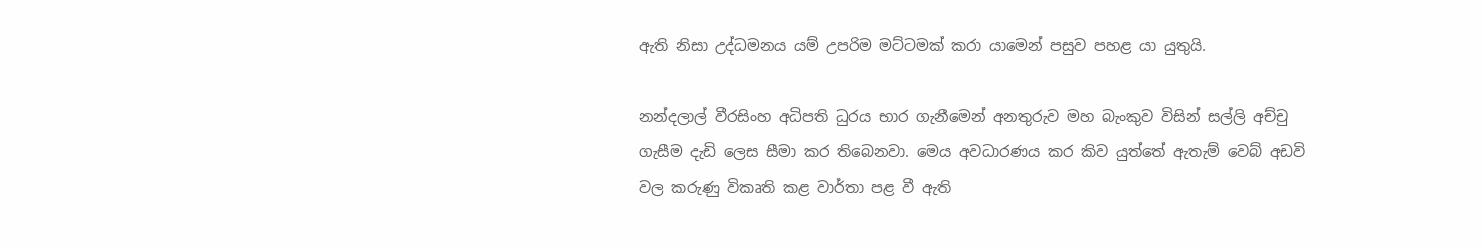ඇති නිසා උද්ධමනය යම් උපරිම මට්ටමක් කරා යාමෙන් පසුව පහළ යා යුතුයි.

නන්දලාල් වීරසිංහ අධිපති ධුරය භාර ගැනීමෙන් අනතුරුව මහ බැංකුව විසින් සල්ලි අච්චු ගැසීම දැඩි ලෙස සීමා කර තිබෙනවා. මෙය අවධාරණය කර කිව යුත්තේ ඇතැම් වෙබ් අඩවි වල කරුණු විකෘති කළ වාර්තා පළ වී ඇති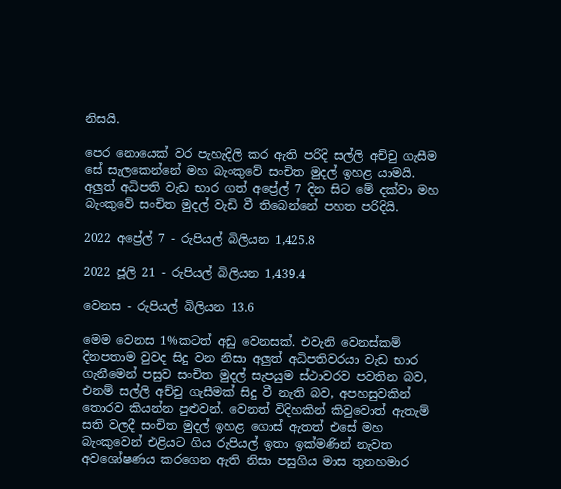නිසයි.

පෙර නොයෙක් වර පැහැදිලි කර ඇති පරිදි සල්ලි අච්චු ගැසීම සේ සැලකෙන්නේ මහ බැංකුවේ සංචිත මුදල් ඉහළ යාමයි. අලුත් අධිපති වැඩ භාර ගත් අප්‍රේල් 7 දින සිට මේ දක්වා මහ බැංකුවේ සංචිත මුදල් වැඩි වී තිබෙන්නේ පහත පරිදියි.

2022 අප්‍රේල් 7 - රුපියල් බිලියන 1,425.8

2022 ජූලි 21 - රුපියල් බිලියන 1,439.4

වෙනස - රුපියල් බිලියන 13.6

මෙම වෙනස 1%කටත් අඩු වෙනසක්. එවැනි වෙනස්කම් දිනපතාම වුවද සිදු වන නිසා අලුත් අධිපතිවරයා වැඩ භාර ගැනීමෙන් පසුව සංචිත මුදල් සැපයුම ස්ථාවරව පවතින බව, එනම් සල්ලි අච්චු ගැසීමක් සිදු වී නැති බව, අපහසුවකින් තොරව කියන්න පුළුවන්. වෙනත් විදිහකින් කිවුවොත් ඇතැම් සති වලදී සංචිත මුදල් ඉහළ ගොස් ඇතත් එසේ මහ බැංකුවෙන් එළියට ගිය රුපියල් ඉතා ඉක්මණින් නැවත අවශෝෂණය කරගෙන ඇති නිසා පසුගිය මාස තුනහමාර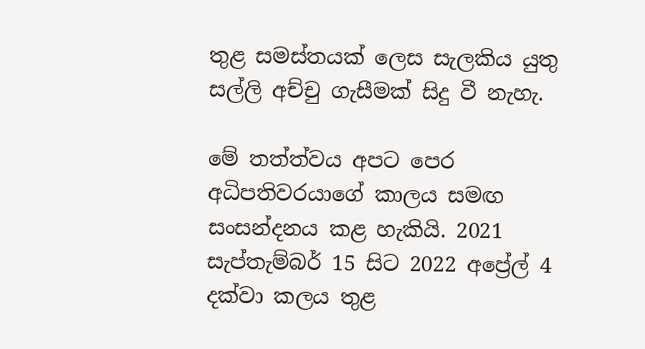තුළ සමස්තයක් ලෙස සැලකිය යුතු සල්ලි අච්චු ගැසීමක් සිදු වී නැහැ.

මේ තත්ත්වය අපට පෙර අධිපතිවරයාගේ කාලය සමඟ සංසන්දනය කළ හැකියි. 2021 සැප්තැම්බර් 15 සිට 2022 අප්‍රේල් 4 දක්වා කලය තුළ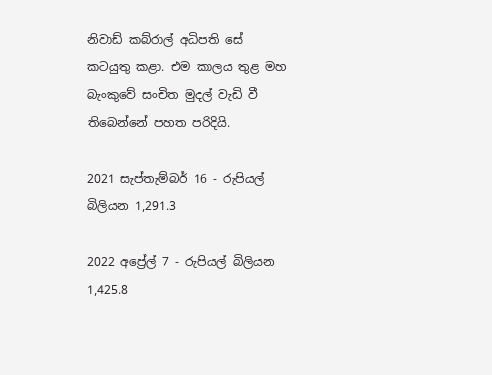නිවාඩ් කබ්රාල් අධිපති සේ කටයුතු කළා. එම කාලය තුළ මහ බැංකුවේ සංචිත මුදල් වැඩි වී තිබෙන්නේ පහත පරිදියි.

2021 සැප්තැම්බර් 16 - රුපියල් බිලියන 1,291.3

2022 අප්‍රේල් 7 - රුපියල් බිලියන 1,425.8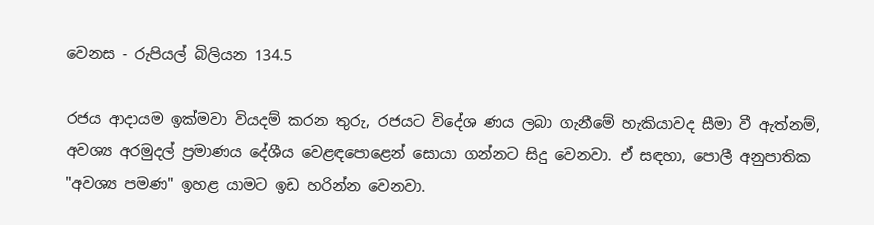වෙනස - රුපියල් බිලියන 134.5

රජය ආදායම ඉක්මවා වියදම් කරන තුරු, රජයට විදේශ ණය ලබා ගැනීමේ හැකියාවද සීමා වී ඇත්නම්, අවශ්‍ය අරමුදල් ප්‍රමාණය දේශීය වෙළඳපොළෙන් සොයා ගන්නට සිදු වෙනවා. ඒ සඳහා, පොලී අනුපාතික "අවශ්‍ය පමණ" ඉහළ යාමට ඉඩ හරින්න වෙනවා.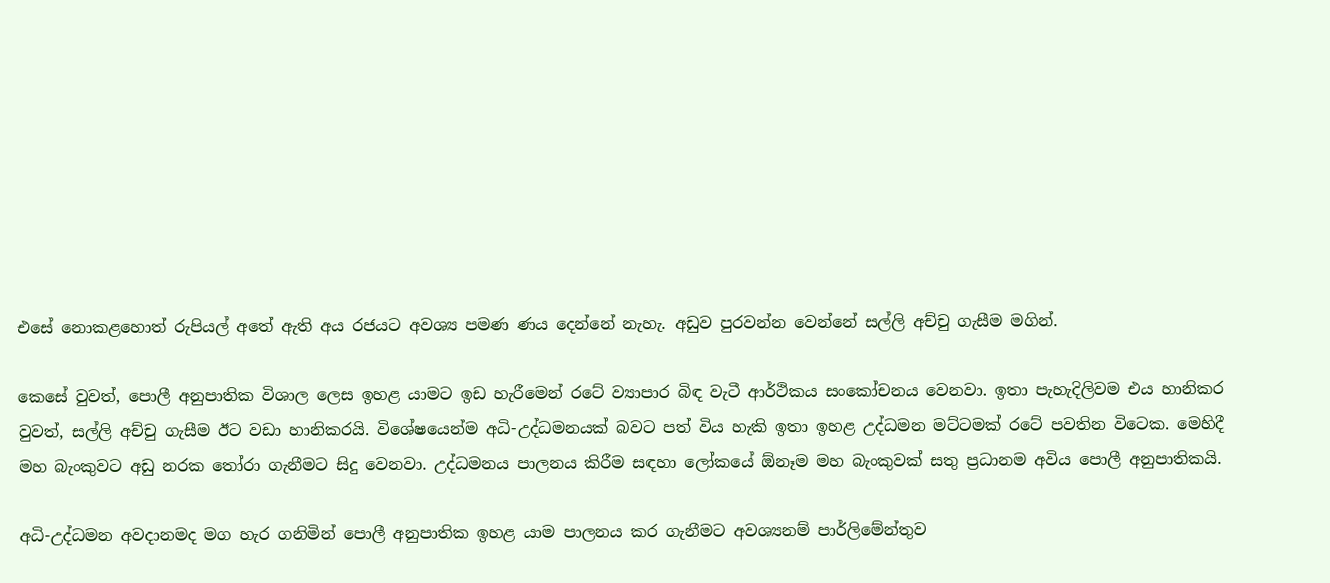එසේ නොකළහොත් රුපියල් අතේ ඇති අය රජයට අවශ්‍ය පමණ ණය දෙන්නේ නැහැ. අඩුව පුරවන්න වෙන්නේ සල්ලි අච්චු ගැසීම මගින්.

කෙසේ වුවත්, පොලී අනුපාතික විශාල ලෙස ඉහළ යාමට ඉඩ හැරීමෙන් රටේ ව්‍යාපාර බිඳ වැටී ආර්ථිකය සංකෝචනය වෙනවා. ඉතා පැහැදිලිවම එය හානිකර වුවත්, සල්ලි අච්චු ගැසීම ඊට වඩා හානිකරයි. විශේෂයෙන්ම අධි-උද්ධමනයක් බවට පත් විය හැකි ඉතා ඉහළ උද්ධමන මට්ටමක් රටේ පවතින විටෙක. මෙහිදී මහ බැංකුවට අඩු නරක තෝරා ගැනීමට සිදු වෙනවා. උද්ධමනය පාලනය කිරීම සඳහා ලෝකයේ ඕනෑම මහ බැංකුවක් සතු ප්‍රධානම අවිය පොලී අනුපාතිකයි.

අධි-උද්ධමන අවදානමද මග හැර ගනිමින් පොලී අනුපාතික ඉහළ යාම පාලනය කර ගැනීමට අවශ්‍යනම් පාර්ලිමේන්තුව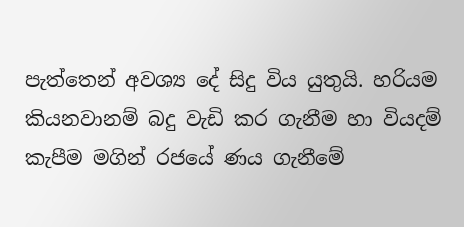පැත්තෙන් අවශ්‍ය දේ සිදු විය යුතුයි. හරියම කියනවානම් බදු වැඩි කර ගැනීම හා වියදම් කැපීම මගින් රජයේ ණය ගැනීමේ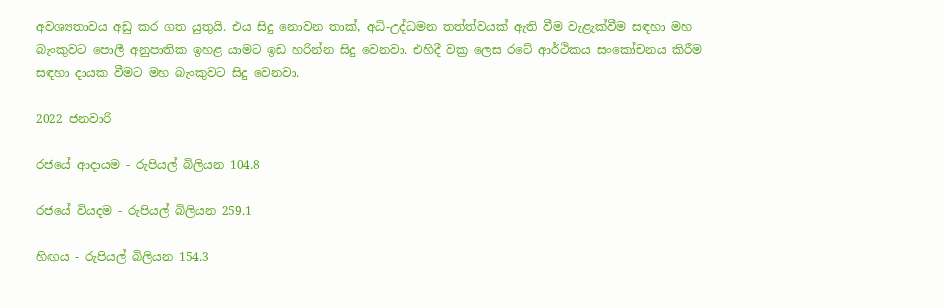අවශ්‍යතාවය අඩු කර ගත යුතුයි. එය සිදු නොවන තාක්, අධි-උද්ධමන තත්ත්වයක් ඇති වීම වැළැක්වීම සඳහා මහ බැංකුවට පොලී අනුපාතික ඉහළ යාමට ඉඩ හරින්න සිදු වෙනවා. එහිදී වක්‍ර ලෙස රටේ ආර්ථිකය සංකෝචනය කිරීම සඳහා දායක වීමට මහ බැංකුවට සිදු වෙනවා.

2022 ජනවාරි

රජයේ ආදායම - රුපියල් බිලියන 104.8

රජයේ වියදම - රුපියල් බිලියන 259.1

හිඟය - රුපියල් බිලියන 154.3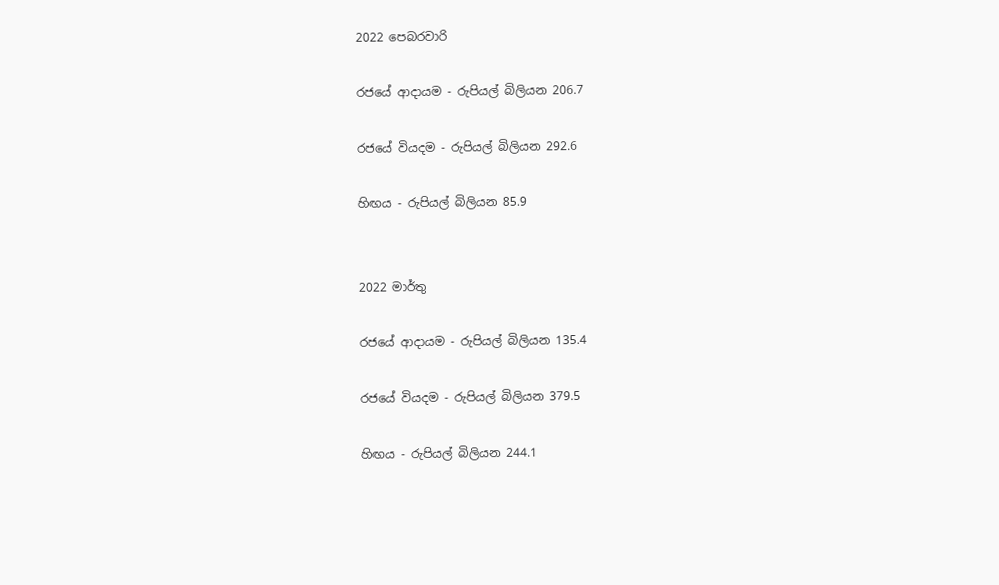2022 පෙබරවාරි

රජයේ ආදායම - රුපියල් බිලියන 206.7

රජයේ වියදම - රුපියල් බිලියන 292.6

හිඟය - රුපියල් බිලියන 85.9


2022 මාර්තු

රජයේ ආදායම - රුපියල් බිලියන 135.4

රජයේ වියදම - රුපියල් බිලියන 379.5

හිඟය - රුපියල් බිලියන 244.1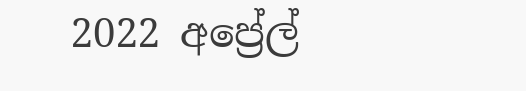2022 අප්‍රේල්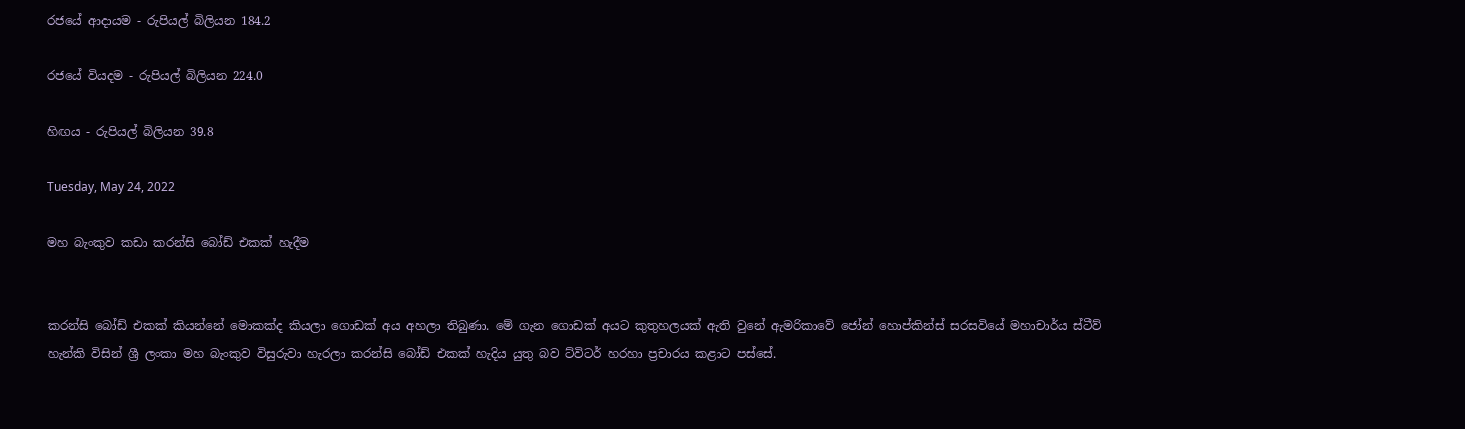රජයේ ආදායම - රුපියල් බිලියන 184.2

රජයේ වියදම - රුපියල් බිලියන 224.0

හිඟය - රුපියල් බිලියන 39.8

Tuesday, May 24, 2022

මහ බැංකුව කඩා කරන්සි බෝඩ් එකක් හැදීම


කරන්සි බෝඩ් එකක් කියන්නේ මොකක්ද කියලා ගොඩක් අය අහලා තිබුණා. මේ ගැන ගොඩක් අයට කුතුහලයක් ඇති වුනේ ඇමරිකාවේ ජෝන් හොප්කින්ස් සරසවියේ මහාචාර්ය ස්ටීව් හැන්කි විසින් ශ්‍රී ලංකා මහ බැංකුව විසුරුවා හැරලා කරන්සි බෝඩ් එකක් හැදිය යුතු බව ට්විටර් හරහා ප්‍රචාරය කළාට පස්සේ.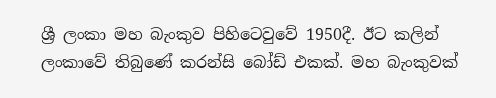ශ්‍රී ලංකා මහ බැංකුව පිහිටෙවුවේ 1950දී. ඊට කලින් ලංකාවේ තිබුණේ කරන්සි බෝඩ් එකක්. මහ බැංකුවක්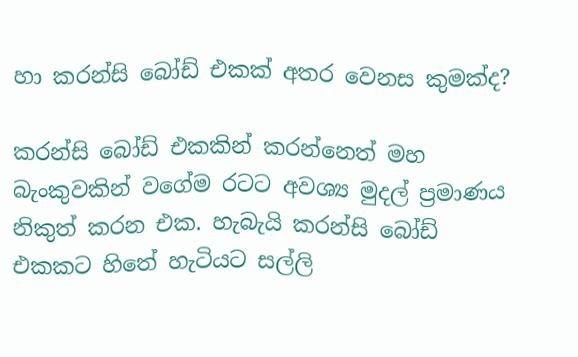හා කරන්සි බෝඩ් එකක් අතර වෙනස කුමක්ද?

කරන්සි බෝඩ් එකකින් කරන්නෙත් මහ බැංකුවකින් වගේම රටට අවශ්‍ය මුදල් ප්‍රමාණය නිකුත් කරන එක. හැබැයි කරන්සි බෝඩ් එකකට හිතේ හැටියට සල්ලි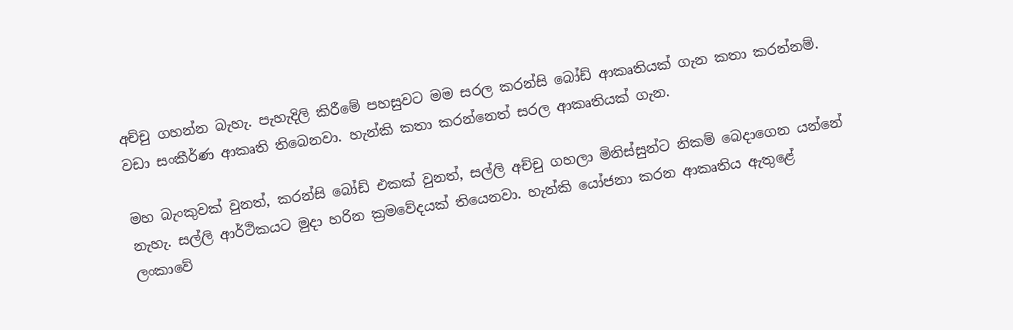අච්චු ගහන්න බැහැ. පැහැදිලි කිරීමේ පහසුවට මම සරල කරන්සි බෝඩ් ආකෘතියක් ගැන කතා කරන්නම්. වඩා සංකීර්ණ ආකෘති තිබෙනවා. හැන්කි කතා කරන්නෙත් සරල ආකෘතියක් ගැන.

මහ බැංකුවක් වුනත්, කරන්සි බෝඩ් එකක් වුනත්, සල්ලි අච්චු ගහලා මිනිස්සුන්ට නිකම් බෙදාගෙන යන්නේ නැහැ. සල්ලි ආර්ථිකයට මුදා හරින ක්‍රමවේදයක් තියෙනවා. හැන්කි යෝජනා කරන ආකෘතිය ඇතුළේ ලංකාවේ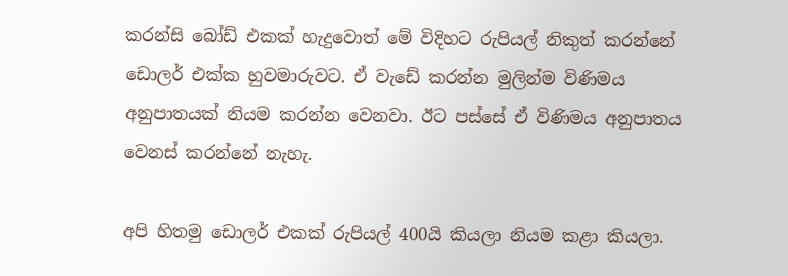කරන්සි බෝඩ් එකක් හැදුවොත් මේ විදිහට රුපියල් නිකුත් කරන්නේ ඩොලර් එක්ක හුවමාරුවට. ඒ වැඩේ කරන්න මුලින්ම විණිමය අනුපාතයක් නියම කරන්න වෙනවා. ඊට පස්සේ ඒ විණිමය අනුපාතය වෙනස් කරන්නේ නැහැ.

අපි හිතමු ඩොලර් එකක් රුපියල් 400යි කියලා නියම කළා කියලා.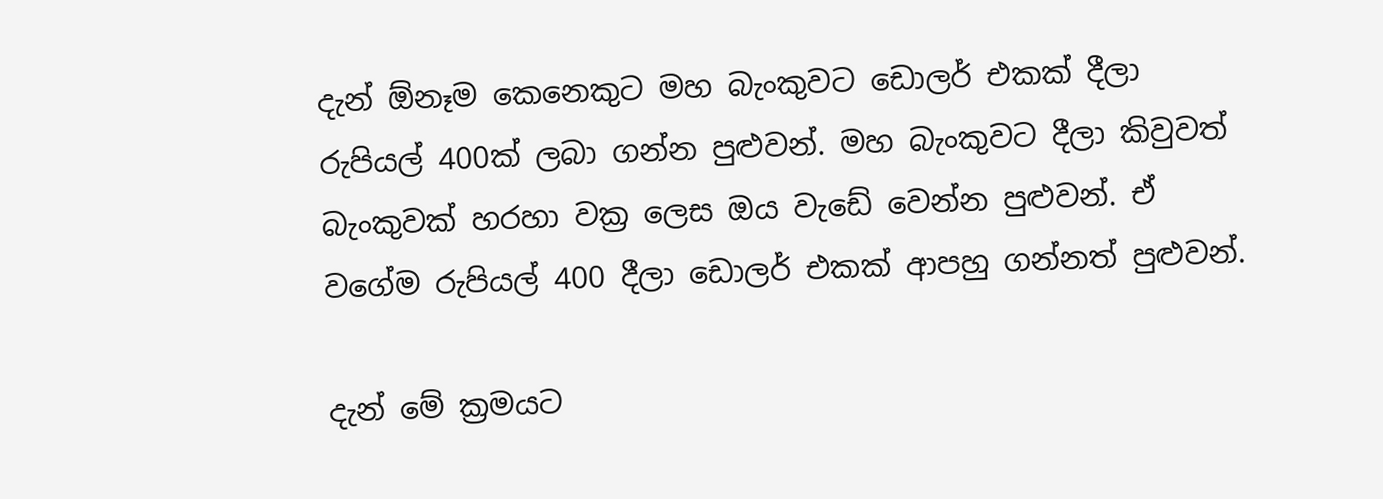දැන් ඕනෑම කෙනෙකුට මහ බැංකුවට ඩොලර් එකක් දීලා රුපියල් 400ක් ලබා ගන්න පුළුවන්. මහ බැංකුවට දීලා කිවුවත් බැංකුවක් හරහා වක්‍ර ලෙස ඔය වැඩේ වෙන්න පුළුවන්. ඒ වගේම රුපියල් 400 දීලා ඩොලර් එකක් ආපහු ගන්නත් පුළුවන්.

දැන් මේ ක්‍රමයට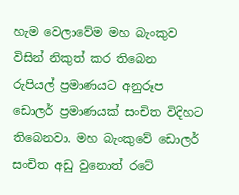හැම වෙලාවේම මහ බැංකුව විසින් නිකුත් කර තිබෙන රුපියල් ප්‍රමාණයට අනුරූප ඩොලර් ප්‍රමාණයක් සංචිත විදිහට තිබෙනවා. මහ බැංකුවේ ඩොලර් සංචිත අඩු වුනොත් රටේ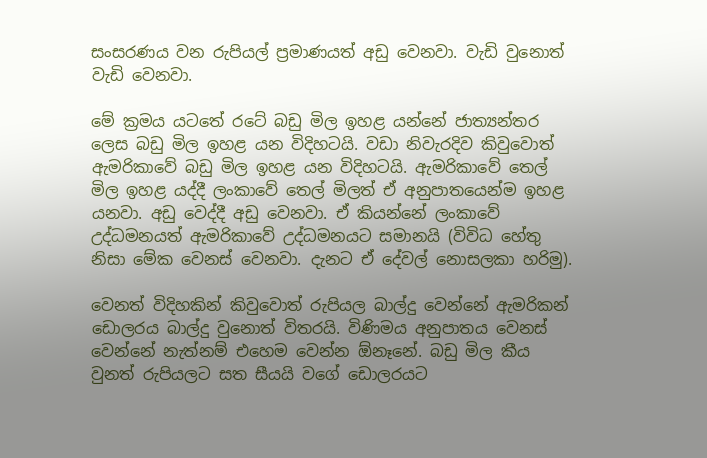සංසරණය වන රුපියල් ප්‍රමාණයත් අඩු වෙනවා. වැඩි වුනොත් වැඩි වෙනවා.

මේ ක්‍රමය යටතේ රටේ බඩු මිල ඉහළ යන්නේ ජාත්‍යන්තර ලෙස බඩු මිල ඉහළ යන විදිහටයි. වඩා නිවැරදිව කිවුවොත් ඇමරිකාවේ බඩු මිල ඉහළ යන විදිහටයි. ඇමරිකාවේ තෙල් මිල ඉහළ යද්දී ලංකාවේ තෙල් මිලත් ඒ අනුපාතයෙන්ම ඉහළ යනවා. අඩු වෙද්දී අඩු වෙනවා. ඒ කියන්නේ ලංකාවේ උද්ධමනයත් ඇමරිකාවේ උද්ධමනයට සමානයි (විවිධ හේතු නිසා මේක වෙනස් වෙනවා. දැනට ඒ දේවල් නොසලකා හරිමු).

වෙනත් විදිහකින් කිවුවොත් රුපියල බාල්දු වෙන්නේ ඇමරිකන් ඩොලරය බාල්දු වුනොත් විතරයි. විණිමය අනුපාතය වෙනස් වෙන්නේ නැත්නම් එහෙම වෙන්න ඕනෑනේ. බඩු මිල කීය වුනත් රුපියලට සත සීයයි වගේ ඩොලරයට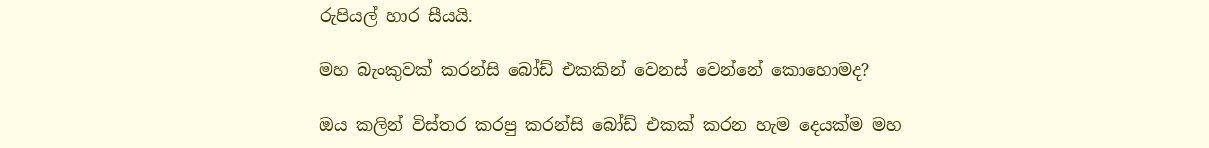රුපියල් හාර සීයයි.

මහ බැංකුවක් කරන්සි බෝඩ් එකකින් වෙනස් වෙන්නේ කොහොමද?

ඔය කලින් විස්තර කරපු කරන්සි බෝඩ් එකක් කරන හැම දෙයක්ම මහ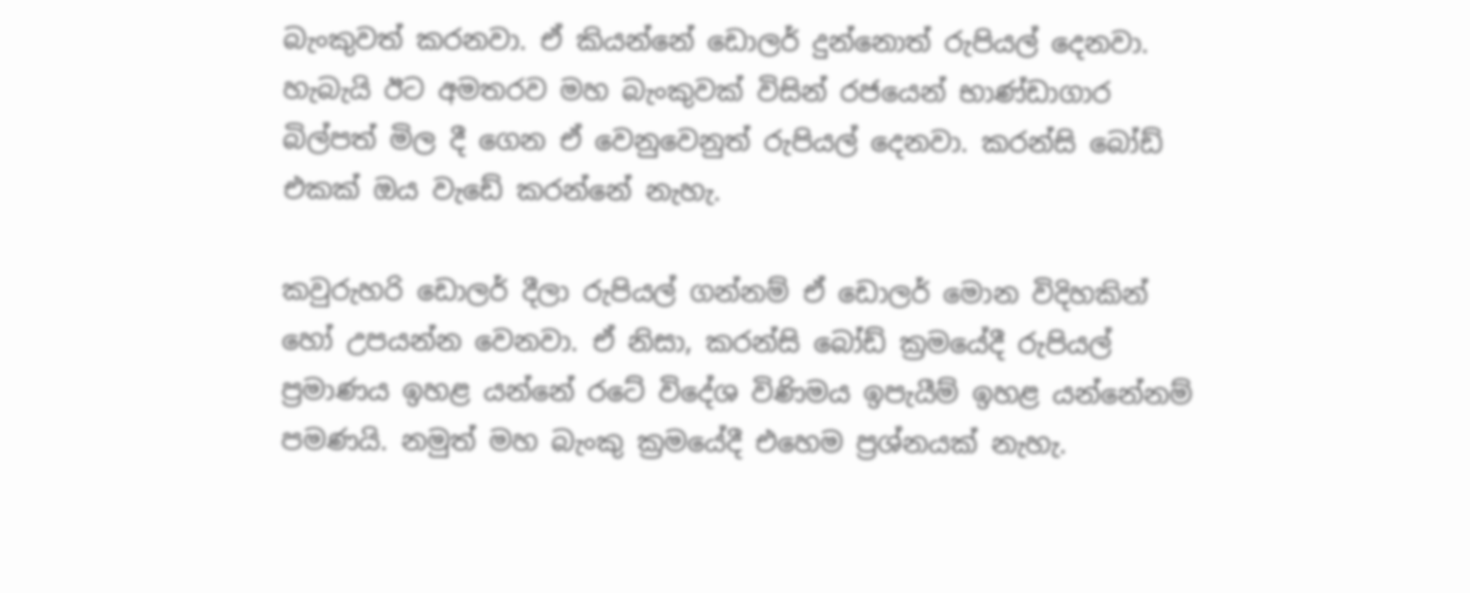බැංකුවත් කරනවා. ඒ කියන්නේ ඩොලර් දුන්නොත් රුපියල් දෙනවා. හැබැයි ඊට අමතරව මහ බැංකුවක් විසින් රජයෙන් භාණ්ඩාගාර බිල්පත් මිල දී ගෙන ඒ වෙනුවෙනුත් රුපියල් දෙනවා. කරන්සි බෝඩ් එකක් ඔය වැඩේ කරන්නේ නැහැ.

කවුරුහරි ඩොලර් දීලා රුපියල් ගන්නම් ඒ ඩොලර් මොන විදිහකින් හෝ උපයන්න වෙනවා. ඒ නිසා, කරන්සි බෝඩ් ක්‍රමයේදී රුපියල් ප්‍රමාණය ඉහළ යන්නේ රටේ විදේශ විණිමය ඉපැයීම් ඉහළ යන්නේනම් පමණයි. නමුත් මහ බැංකු ක්‍රමයේදී එහෙම ප්‍රශ්නයක් නැහැ.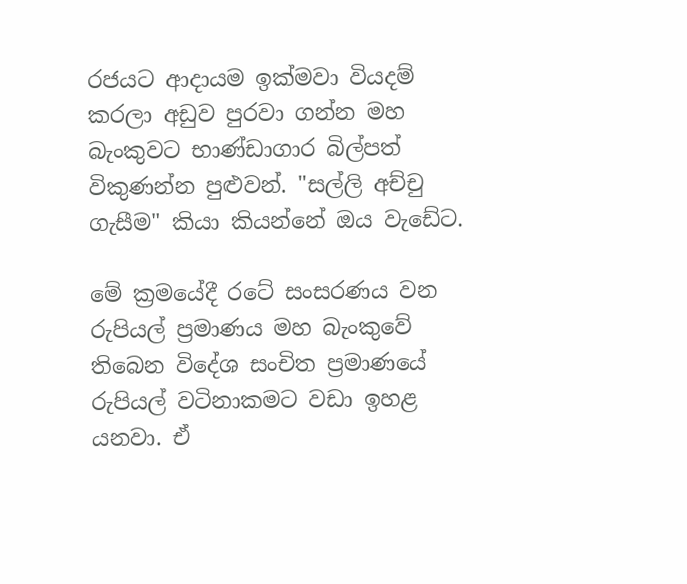රජයට ආදායම ඉක්මවා වියදම් කරලා අඩුව පුරවා ගන්න මහ බැංකුවට භාණ්ඩාගාර බිල්පත් විකුණන්න පුළුවන්. "සල්ලි අච්චු ගැසීම" කියා කියන්නේ ඔය වැඩේට.

මේ ක්‍රමයේදී රටේ සංසරණය වන රුපියල් ප්‍රමාණය මහ බැංකුවේ තිබෙන විදේශ සංචිත ප්‍රමාණයේ රුපියල් වටිනාකමට වඩා ඉහළ යනවා. ඒ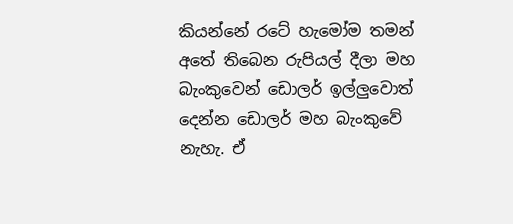කියන්නේ රටේ හැමෝම තමන් අතේ තිබෙන රුපියල් දීලා මහ බැංකුවෙන් ඩොලර් ඉල්ලුවොත් දෙන්න ඩොලර් මහ බැංකුවේ නැහැ. ඒ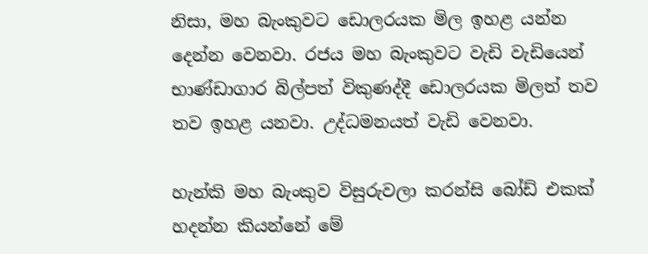නිසා, මහ බැංකුවට ඩොලරයක මිල ඉහළ යන්න දෙන්න වෙනවා. රජය මහ බැංකුවට වැඩි වැඩියෙන් භාණ්ඩාගාර බිල්පත් විකුණද්දී ඩොලරයක මිලත් තව තව ඉහළ යනවා. උද්ධමනයත් වැඩි වෙනවා.

හැන්කි මහ බැංකුව විසුරුවලා කරන්සි බෝඩ් එකක් හදන්න කියන්නේ මේ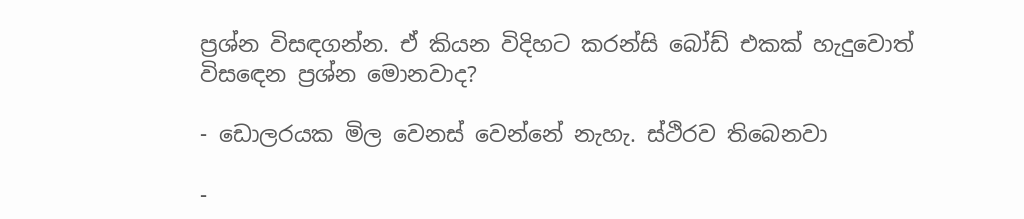ප්‍රශ්න විසඳගන්න. ඒ කියන විදිහට කරන්සි බෝඩ් එකක් හැදුවොත් විසඳෙන ප්‍රශ්න මොනවාද?

- ඩොලරයක මිල වෙනස් වෙන්නේ නැහැ. ස්ථිරව තිබෙනවා

-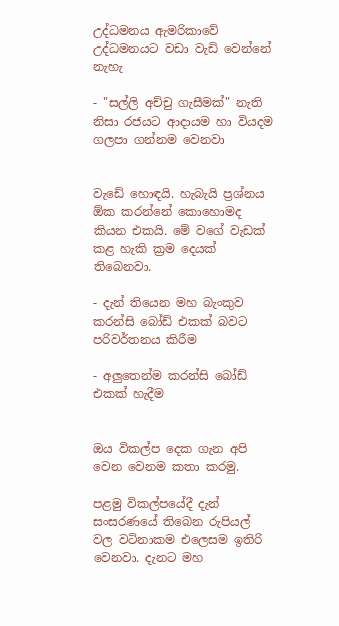උද්ධමනය ඇමරිකාවේ උද්ධමනයට වඩා වැඩි වෙන්නේ නැහැ

- "සල්ලි අච්චු ගැසීමක්" නැති නිසා රජයට ආදායම හා වියදම ගලපා ගන්නම වෙනවා


වැඩේ හොඳයි. හැබැයි ප්‍රශ්නය ඕක කරන්නේ කොහොමද කියන එකයි. මේ වගේ වැඩක් කළ හැකි ක්‍රම දෙයක් තිබෙනවා.

- දැන් තියෙන මහ බැංකුව කරන්සි බෝඩ් එකක් බවට පරිවර්තනය කිරීම

- අලුතෙන්ම කරන්සි බෝඩ් එකක් හැදීම


ඔය විකල්ප දෙක ගැන අපි වෙන වෙනම කතා කරමු.

පළමු විකල්පයේදී දැන් සංසරණයේ තිබෙන රුපියල් වල වටිනාකම එලෙසම ඉතිරි වෙනවා. දැනට මහ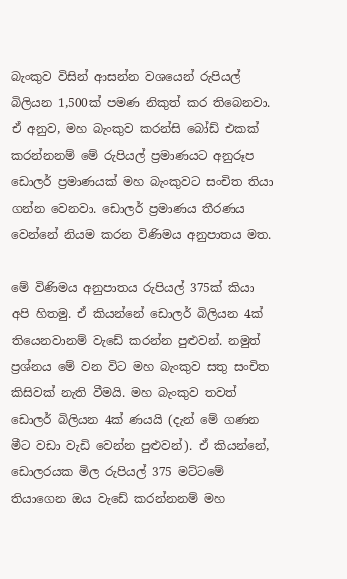බැංකුව විසින් ආසන්න වශයෙන් රුපියල් බිලියන 1,500ක් පමණ නිකුත් කර තිබෙනවා. ඒ අනුව, මහ බැංකුව කරන්සි බෝඩ් එකක් කරන්නනම් මේ රුපියල් ප්‍රමාණයට අනුරූප ඩොලර් ප්‍රමාණයක් මහ බැංකුවට සංචිත තියා ගන්න වෙනවා. ඩොලර් ප්‍රමාණය තීරණය වෙන්නේ නියම කරන විණිමය අනුපාතය මත.

මේ විණිමය අනුපාතය රුපියල් 375ක් කියා අපි හිතමු. ඒ කියන්නේ ඩොලර් බිලියන 4ක් තියෙනවානම් වැඩේ කරන්න පුළුවන්. නමුත් ප්‍රශ්නය මේ වන විට මහ බැංකුව සතු සංචිත කිසිවක් නැති වීමයි. මහ බැංකුව තවත් ඩොලර් බිලියන 4ක් ණයයි (දැන් මේ ගණන මීට වඩා වැඩි වෙන්න පුළුවන්). ඒ කියන්නේ, ඩොලරයක මිල රුපියල් 375 මට්ටමේ තියාගෙන ඔය වැඩේ කරන්නනම් මහ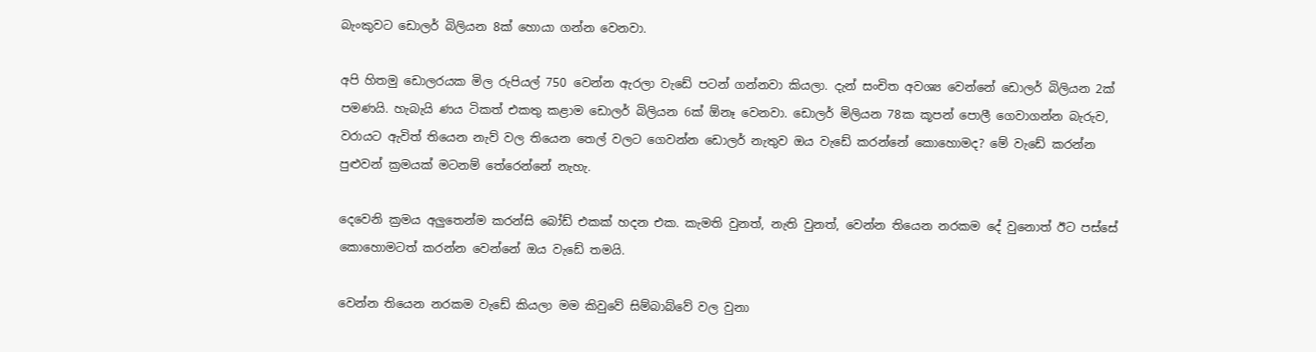බැංකුවට ඩොලර් බිලියන 8ක් හොයා ගන්න වෙනවා.

අපි හිතමු ඩොලරයක මිල රුපියල් 750 වෙන්න ඇරලා වැඩේ පටන් ගන්නවා කියලා. දැන් සංචිත අවශ්‍ය වෙන්නේ ඩොලර් බිලියන 2ක් පමණයි. හැබැයි ණය ටිකත් එකතු කළාම ඩොලර් බිලියන 6ක් ඕනෑ වෙනවා. ඩොලර් මිලියන 78ක කූපන් පොලී ගෙවාගන්න බැරුව, වරායට ඇවිත් තියෙන නැව් වල තියෙන තෙල් වලට ගෙවන්න ඩොලර් නැතුව ඔය වැඩේ කරන්නේ කොහොමද? මේ වැඩේ කරන්න පුළුවන් ක්‍රමයක් මටනම් තේරෙන්නේ නැහැ.

දෙවෙනි ක්‍රමය අලුතෙන්ම කරන්සි බෝඩ් එකක් හදන එක. කැමති වුනත්, නැති වුනත්, වෙන්න තියෙන නරකම දේ වුනොත් ඊට පස්සේ කොහොමටත් කරන්න වෙන්නේ ඔය වැඩේ තමයි.

වෙන්න තියෙන නරකම වැඩේ කියලා මම කිවුවේ සිම්බාබ්වේ වල වුනා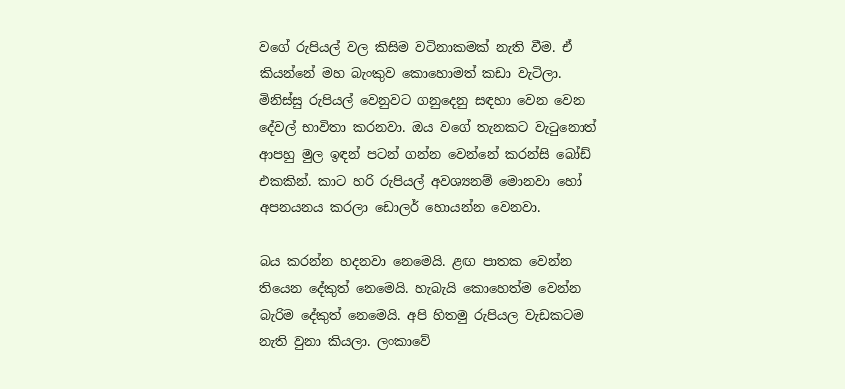වගේ රුපියල් වල කිසිම වටිනාකමක් නැති වීම. ඒ කියන්නේ මහ බැංකුව කොහොමත් කඩා වැටිලා. මිනිස්සු රුපියල් වෙනුවට ගනුදෙනු සඳහා වෙන වෙන දේවල් භාවිතා කරනවා. ඔය වගේ තැනකට වැටුනොත් ආපහු මුල ඉඳන් පටන් ගන්න වෙන්නේ කරන්සි බෝඩ් එකකින්. කාට හරි රුපියල් අවශ්‍යනම් මොනවා හෝ අපනයනය කරලා ඩොලර් හොයන්න වෙනවා.

බය කරන්න හදනවා නෙමෙයි. ළඟ පාතක වෙන්න තියෙන දේකුත් නෙමෙයි. හැබැයි කොහෙත්ම වෙන්න බැරිම දේකුත් නෙමෙයි. අපි හිතමු රුපියල වැඩකටම නැති වුනා කියලා. ලංකාවේ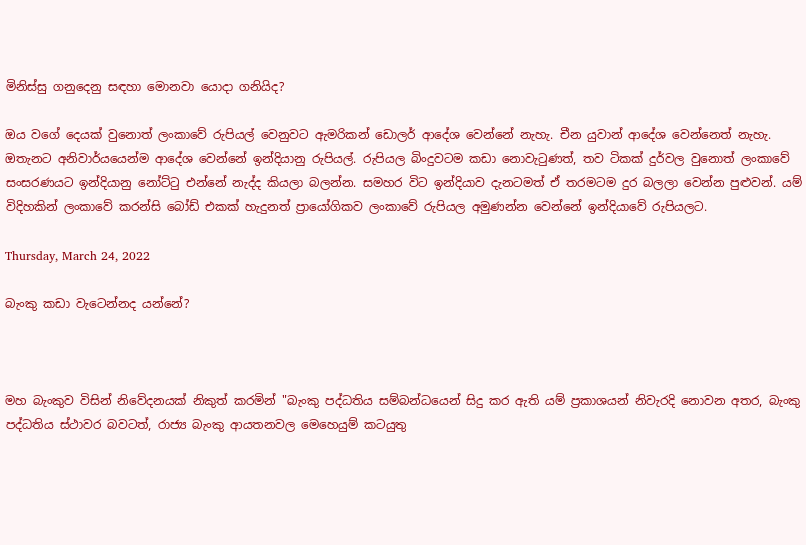මිනිස්සු ගනුදෙනු සඳහා මොනවා යොදා ගනියිද?

ඔය වගේ දෙයක් වුනොත් ලංකාවේ රුපියල් වෙනුවට ඇමරිකන් ඩොලර් ආදේශ වෙන්නේ නැහැ. චීන යුවාන් ආදේශ වෙන්නෙත් නැහැ. ඔතැනට අනිවාර්යයෙන්ම ආදේශ වෙන්නේ ඉන්දියානු රුපියල්. රුපියල බිංදුවටම කඩා නොවැටුණත්, තව ටිකක් දුර්වල වුනොත් ලංකාවේ සංසරණයට ඉන්දියානු නෝට්ටු එන්නේ නැද්ද කියලා බලන්න. සමහර විට ඉන්දියාව දැනටමත් ඒ තරමටම දුර බලලා වෙන්න පුළුවන්. යම් විදිහකින් ලංකාවේ කරන්සි බෝඩ් එකක් හැදුනත් ප්‍රායෝගිකව ලංකාවේ රුපියල අමුණන්න වෙන්නේ ඉන්දියාවේ රුපියලට.

Thursday, March 24, 2022

බැංකු කඩා වැටෙන්නද යන්නේ?



මහ බැංකුව විසින් නිවේදනයක් නිකුත් කරමින් "බැංකු පද්ධතිය සම්බන්ධයෙන් සිදු කර ඇති යම් ප්‍රකාශයන් නිවැරදි නොවන අතර, බැංකු පද්ධතිය ස්ථාවර බවටත්, රාජ්‍ය බැංකු ආයතනවල මෙහෙයුම් කටයුතු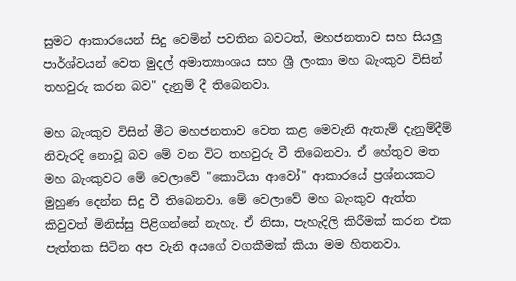සුමට ආකාරයෙන් සිදු වෙමින් පවතින බවටත්, මහජනතාව සහ සියලු පාර්ශ්වයන් වෙත මුදල් අමාත්‍යාංශය සහ ශ්‍රී ලංකා මහ බැංකුව විසින් තහවුරු කරන බව" දැනුම් දී තිබෙනවා.

මහ බැංකුව විසින් මීට මහජනතාව වෙත කළ මෙවැනි ඇතැම් දැනුම්දීම් නිවැරදි නොවූ බව මේ වන විට තහවුරු වී තිබෙනවා. ඒ හේතුව මත මහ බැංකුවට මේ වෙලාවේ "කොටියා ආවෝ" ආකාරයේ ප්‍රශ්නයකට මුහුණ දෙන්න සිදු වී තිබෙනවා. මේ වෙලාවේ මහ බැංකුව ඇත්ත කිවුවත් මිනිස්සු පිළිගන්නේ නැහැ. ඒ නිසා, පැහැදිලි කිරීමක් කරන එක පැත්තක සිටින අප වැනි අයගේ වගකීමක් කියා මම හිතනවා.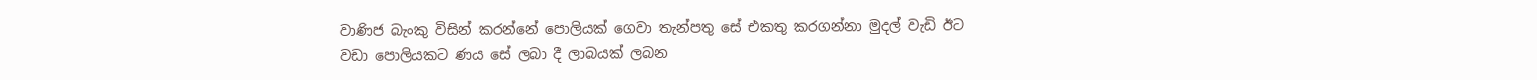වාණිජ බැංකු විසින් කරන්නේ පොලියක් ගෙවා තැන්පතු සේ එකතු කරගන්නා මුදල් වැඩි ඊට වඩා පොලියකට ණය සේ ලබා දී ලාබයක් ලබන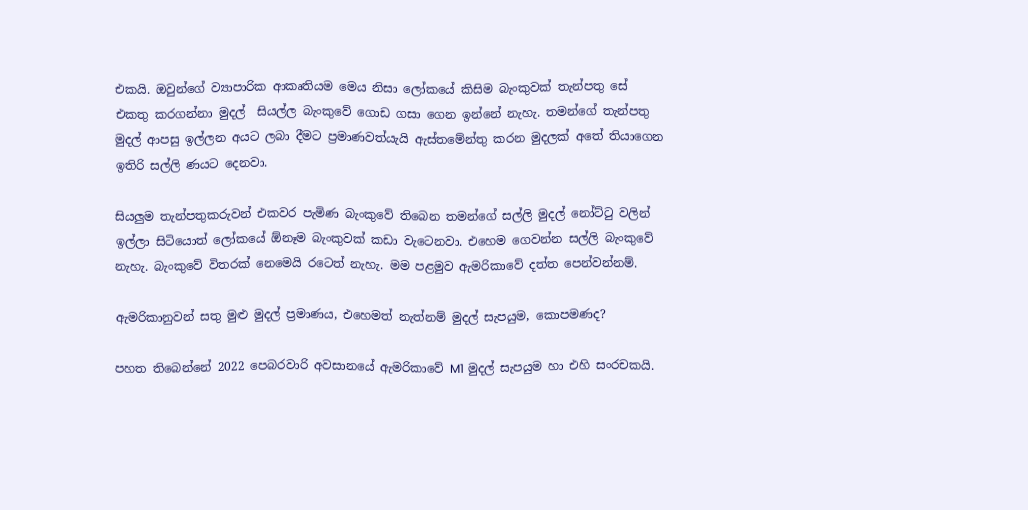එකයි. ඔවුන්ගේ ව්‍යාපාරික ආකෘතියම මෙය නිසා ලෝකයේ කිසිම බැංකුවක් තැන්පතු සේ එකතු කරගන්නා මුදල්  සියල්ල බැංකුවේ ගොඩ ගසා ගෙන ඉන්නේ නැහැ. තමන්ගේ තැන්පතු මුදල් ආපසු ඉල්ලන අයට ලබා දීමට ප්‍රමාණවත්යැයි ඇස්තමේන්තු කරන මුදලක් අතේ තියාගෙන ඉතිරි සල්ලි ණයට දෙනවා.

සියලුම තැන්පතුකරුවන් එකවර පැමිණ බැංකුවේ තිබෙන තමන්ගේ සල්ලි මුදල් නෝට්ටු වලින් ඉල්ලා සිටියොත් ලෝකයේ ඕනෑම බැංකුවක් කඩා වැටෙනවා. එහෙම ගෙවන්න සල්ලි බැංකුවේ නැහැ. බැංකුවේ විතරක් නෙමෙයි රටෙත් නැහැ. මම පළමුව ඇමරිකාවේ දත්ත පෙන්වන්නම්.

ඇමරිකානුවන් සතු මුළු මුදල් ප්‍රමාණය, එහෙමත් නැත්නම් මුදල් සැපයුම, කොපමණද?

පහත තිබෙන්නේ 2022 පෙබරවාරි අවසානයේ ඇමරිකාවේ M1 මුදල් සැපයුම හා එහි සංරචකයි.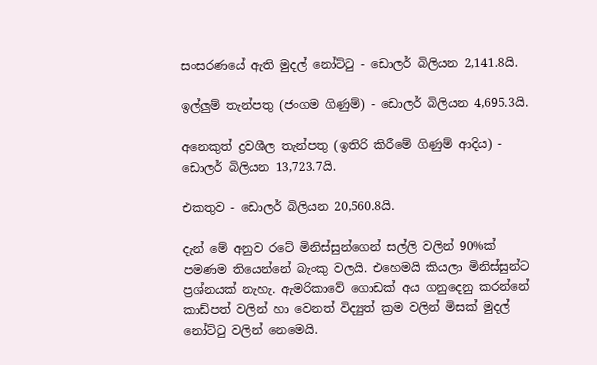සංසරණයේ ඇති මුදල් නෝට්ටු - ඩොලර් බිලියන 2,141.8යි.

ඉල්ලුම් තැන්පතු (ජංගම ගිණුම්) - ඩොලර් බිලියන 4,695.3යි.

අනෙකුත් ද්‍රවශීල තැන්පතු (ඉතිරි කිරීමේ ගිණුම් ආදිය) - ඩොලර් බිලියන 13,723.7යි.

එකතුව - ඩොලර් බිලියන 20,560.8යි.

දැන් මේ අනුව රටේ මිනිස්සුන්ගෙන් සල්ලි වලින් 90%ක් පමණම තියෙන්නේ බැංකු වලයි. එහෙමයි කියලා මිනිස්සුන්ට ප්‍රශ්නයක් නැහැ. ඇමරිකාවේ ගොඩක් අය ගනුදෙනු කරන්නේ කාඩ්පත් වලින් හා වෙනත් විද්‍යුත් ක්‍රම වලින් මිසක් මුදල් නෝට්ටු වලින් නෙමෙයි.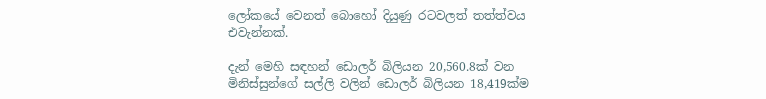ලෝකයේ වෙනත් බොහෝ දියුණු රටවලත් තත්ත්වය එවැන්නක්.

දැන් මෙහි සඳහන් ඩොලර් බිලියන 20,560.8ක් වන මිනිස්සුන්ගේ සල්ලි වලින් ඩොලර් බිලියන 18,419ක්ම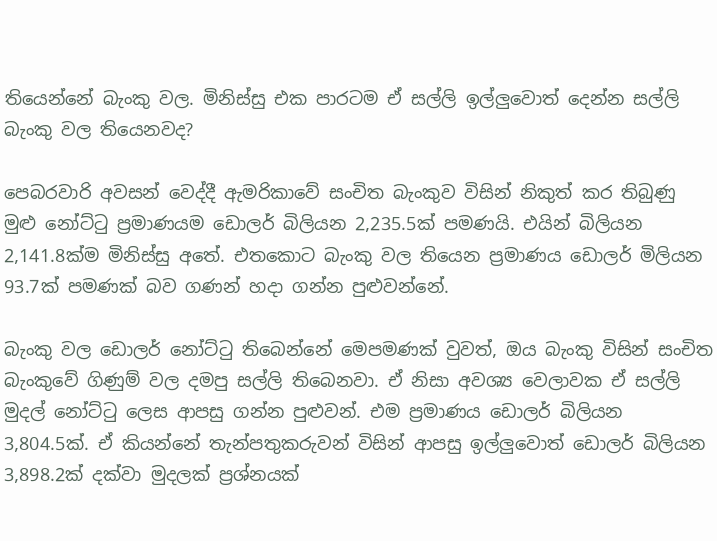තියෙන්නේ බැංකු වල. මිනිස්සු එක පාරටම ඒ සල්ලි ඉල්ලුවොත් දෙන්න සල්ලි බැංකු වල තියෙනවද?

පෙබරවාරි අවසන් වෙද්දී ඇමරිකාවේ සංචිත බැංකුව විසින් නිකුත් කර තිබුණු මුළු නෝට්ටු ප්‍රමාණයම ඩොලර් බිලියන 2,235.5ක් පමණයි. එයින් බිලියන 2,141.8ක්ම මිනිස්සු අතේ. එතකොට බැංකු වල තියෙන ප්‍රමාණය ඩොලර් මිලියන 93.7ක් පමණක් බව ගණන් හදා ගන්න පුළුවන්නේ.

බැංකු වල ඩොලර් නෝට්ටු තිබෙන්නේ මෙපමණක් වුවත්, ඔය බැංකු විසින් සංචිත බැංකුවේ ගිණුම් වල දමපු සල්ලි තිබෙනවා. ඒ නිසා අවශ්‍ය වෙලාවක ඒ සල්ලි මුදල් නෝට්ටු ලෙස ආපසු ගන්න පුළුවන්. එම ප්‍රමාණය ඩොලර් බිලියන 3,804.5ක්. ඒ කියන්නේ තැන්පතුකරුවන් විසින් ආපසු ඉල්ලුවොත් ඩොලර් බිලියන 3,898.2ක් දක්වා මුදලක් ප්‍රශ්නයක්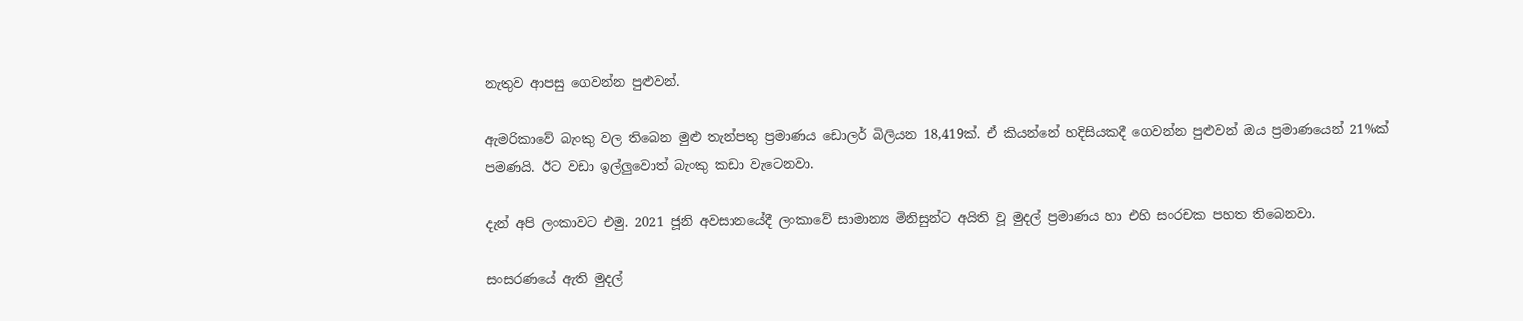නැතුව ආපසු ගෙවන්න පුළුවන්.

ඇමරිකාවේ බැංකු වල තිබෙන මුළු තැන්පතු ප්‍රමාණය ඩොලර් බිලියන 18,419ක්. ඒ කියන්නේ හදිසියකදී ගෙවන්න පුළුවන් ඔය ප්‍රමාණයෙන් 21%ක් පමණයි. ඊට වඩා ඉල්ලුවොත් බැංකු කඩා වැටෙනවා.

දැන් අපි ලංකාවට එමු. 2021 ජූනි අවසානයේදී ලංකාවේ සාමාන්‍ය මිනිසුන්ට අයිති වූ මුදල් ප්‍රමාණය හා එහි සංරචක පහත තිබෙනවා.

සංසරණයේ ඇති මුදල්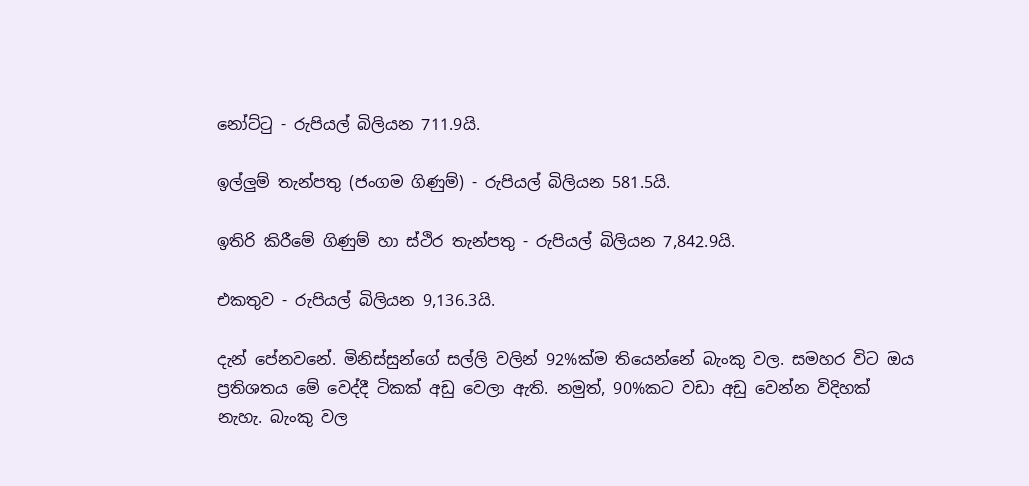නෝට්ටු - රුපියල් බිලියන 711.9යි.

ඉල්ලුම් තැන්පතු (ජංගම ගිණුම්) - රුපියල් බිලියන 581.5යි.

ඉතිරි කිරීමේ ගිණුම් හා ස්ථිර තැන්පතු - රුපියල් බිලියන 7,842.9යි.

එකතුව - රුපියල් බිලියන 9,136.3යි.

දැන් පේනවනේ. මිනිස්සුන්ගේ සල්ලි වලින් 92%ක්ම තියෙන්නේ බැංකු වල. සමහර විට ඔය ප්‍රතිශතය මේ වෙද්දී ටිකක් අඩු වෙලා ඇති. නමුත්, 90%කට වඩා අඩු වෙන්න විදිහක් නැහැ. බැංකු වල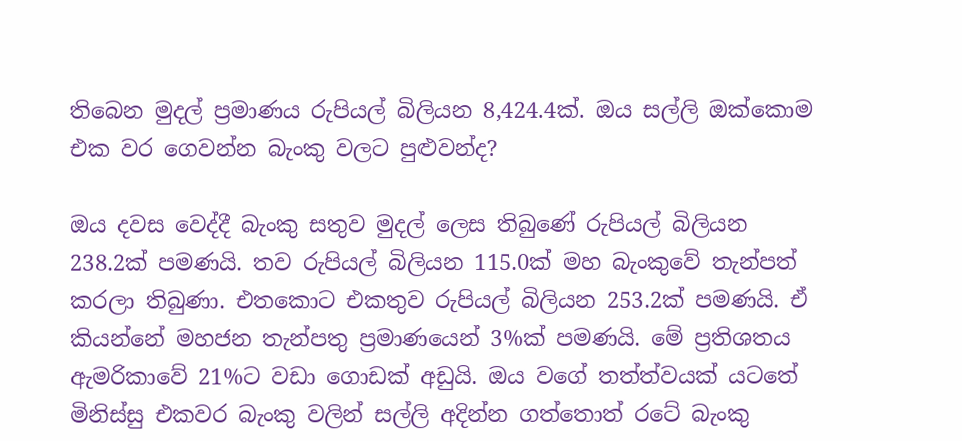තිබෙන මුදල් ප්‍රමාණය රුපියල් බිලියන 8,424.4ක්. ඔය සල්ලි ඔක්කොම එක වර ගෙවන්න බැංකු වලට පුළුවන්ද?

ඔය දවස වෙද්දී බැංකු සතුව මුදල් ලෙස තිබුණේ රුපියල් බිලියන 238.2ක් පමණයි. තව රුපියල් බිලියන 115.0ක් මහ බැංකුවේ තැන්පත් කරලා තිබුණා. එතකොට එකතුව රුපියල් බිලියන 253.2ක් පමණයි. ඒ කියන්නේ මහජන තැන්පතු ප්‍රමාණයෙන් 3%ක් පමණයි. මේ ප්‍රතිශතය ඇමරිකාවේ 21%ට වඩා ගොඩක් අඩුයි. ඔය වගේ තත්ත්වයක් යටතේ මිනිස්සු එකවර බැංකු වලින් සල්ලි අදින්න ගත්තොත් රටේ බැංකු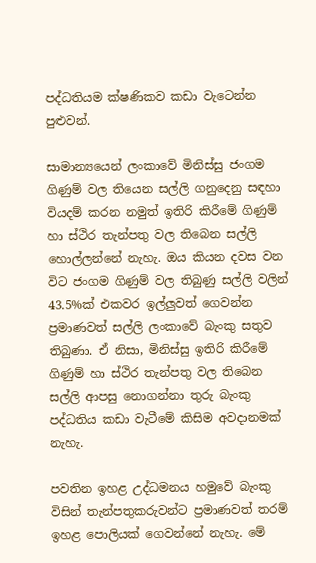පද්ධතියම ක්ෂණිකව කඩා වැටෙන්න පුළුවන්.

සාමාන්‍යයෙන් ලංකාවේ මිනිස්සු ජංගම ගිණුම් වල තියෙන සල්ලි ගනුදෙනු සඳහා වියදම් කරන නමුත් ඉතිරි කිරීමේ ගිණුම් හා ස්ථිර තැන්පතු වල තිබෙන සල්ලි හොල්ලන්නේ නැහැ. ඔය කියන දවස වන විට ජංගම ගිණුම් වල තිබුණු සල්ලි වලින් 43.5%ක් එකවර ඉල්ලුවත් ගෙවන්න ප්‍රමාණවත් සල්ලි ලංකාවේ බැංකු සතුව තිබුණා. ඒ නිසා, මිනිස්සු ඉතිරි කිරීමේ ගිණුම් හා ස්ථිර තැන්පතු වල තිබෙන සල්ලි ආපසු නොගන්නා තුරු බැංකු පද්ධතිය කඩා වැටීමේ කිසිම අවදානමක් නැහැ.

පවතින ඉහළ උද්ධමනය හමුවේ බැංකු විසින් තැන්පතුකරුවන්ට ප්‍රමාණවත් තරම් ඉහළ පොලියක් ගෙවන්නේ නැහැ. මේ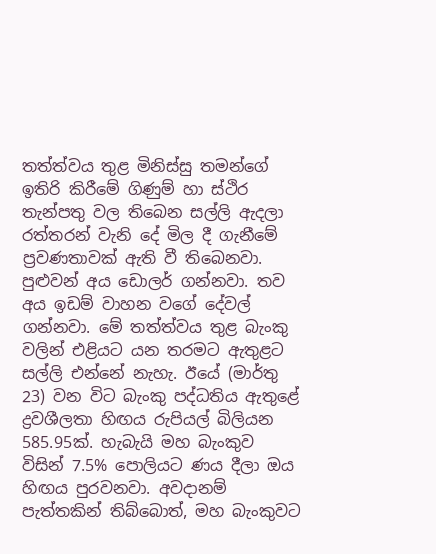තත්ත්වය තුළ මිනිස්සු තමන්ගේ ඉතිරි කිරීමේ ගිණුම් හා ස්ථිර තැන්පතු වල තිබෙන සල්ලි ඇදලා රත්තරන් වැනි දේ මිල දී ගැනීමේ ප්‍රවණතාවක් ඇති වී තිබෙනවා. පුළුවන් අය ඩොලර් ගන්නවා. තව අය ඉඩම් වාහන වගේ දේවල් ගන්නවා. මේ තත්ත්වය තුළ බැංකු වලින් එළියට යන තරමට ඇතුළට සල්ලි එන්නේ නැහැ. ඊයේ (මාර්තු 23) වන විට බැංකු පද්ධතිය ඇතුළේ ද්‍රවශීලතා හිඟය රුපියල් බිලියන 585.95ක්. හැබැයි මහ බැංකුව විසින් 7.5% පොලියට ණය දීලා ඔය හිඟය පුරවනවා. අවදානම් පැත්තකින් තිබ්බොත්, මහ බැංකුවට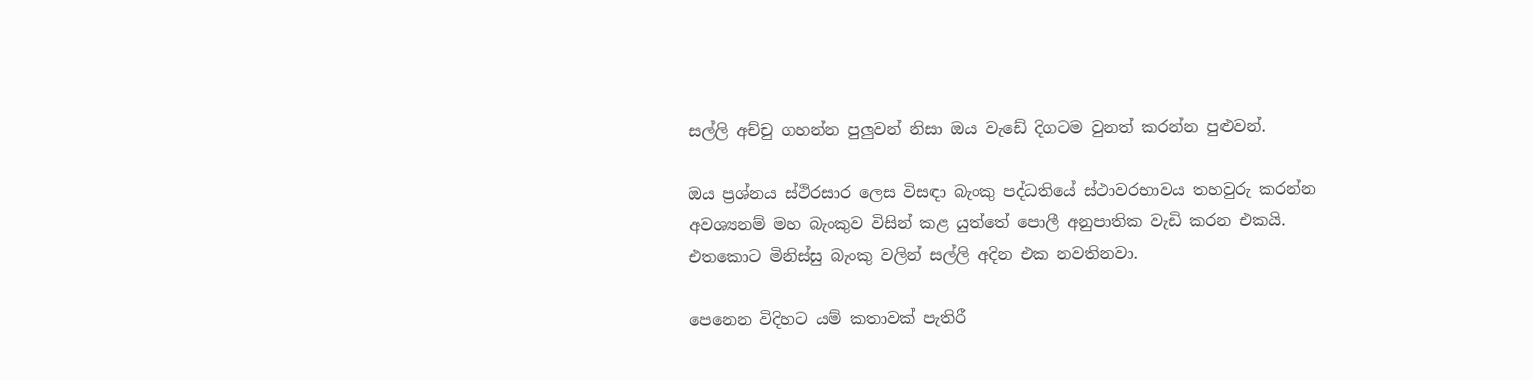සල්ලි අච්චු ගහන්න පුලුවන් නිසා ඔය වැඩේ දිගටම වුනත් කරන්න පුළුවන්.

ඔය ප්‍රශ්නය ස්ථිරසාර ලෙස විසඳා බැංකු පද්ධතියේ ස්ථාවරභාවය තහවුරු කරන්න අවශ්‍යනම් මහ බැංකුව විසින් කළ යුත්තේ පොලී අනුපාතික වැඩි කරන එකයි. එතකොට මිනිස්සු බැංකු වලින් සල්ලි අදින එක නවතිනවා.

පෙනෙන විදිහට යම් කතාවක් පැතිරී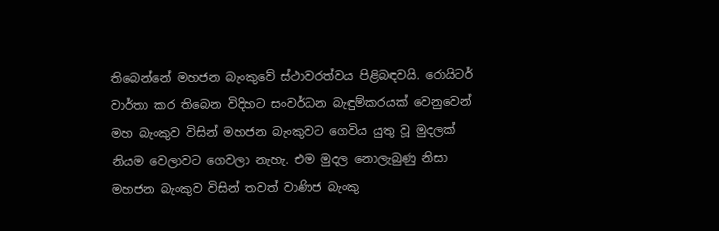තිබෙන්නේ මහජන බැංකුවේ ස්ථාවරත්වය පිළිබඳවයි. රොයිටර් වාර්තා කර තිබෙන විදිහට සංවර්ධන බැඳුම්කරයක් වෙනුවෙන් මහ බැංකුව විසින් මහජන බැංකුවට ගෙවිය යුතු වූ මුදලක් නියම වෙලාවට ගෙවලා නැහැ. එම මුදල නොලැබුණු නිසා මහජන බැංකුව විසින් තවත් වාණිජ බැංකු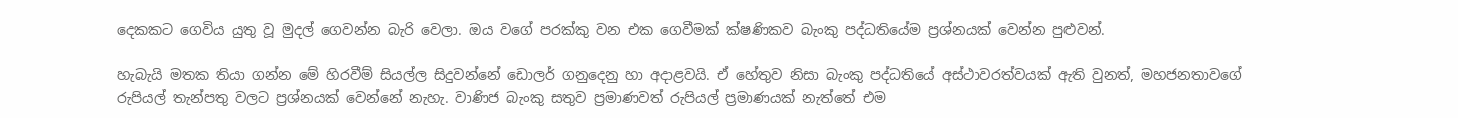දෙකකට ගෙවිය යුතු වූ මුදල් ගෙවන්න බැරි වෙලා. ඔය වගේ පරක්කු වන එක ගෙවීමක් ක්ෂණිකව බැංකු පද්ධතියේම ප්‍රශ්නයක් වෙන්න පුළුවන්.

හැබැයි මතක තියා ගන්න මේ හිරවීම් සියල්ල සිදුවන්නේ ඩොලර් ගනුදෙනු හා අදාළවයි. ඒ හේතුව නිසා බැංකු පද්ධතියේ අස්ථාවරත්වයක් ඇති වුනත්, මහජනතාවගේ රුපියල් තැන්පතු වලට ප්‍රශ්නයක් වෙන්නේ නැහැ. වාණිජ බැංකු සතුව ප්‍රමාණවත් රුපියල් ප්‍රමාණයක් නැත්තේ එම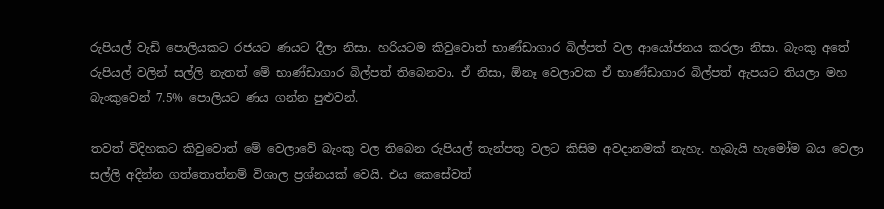රුපියල් වැඩි පොලියකට රජයට ණයට දීලා නිසා. හරියටම කිවුවොත් භාණ්ඩාගාර බිල්පත් වල ආයෝජනය කරලා නිසා. බැංකු අතේ රුපියල් වලින් සල්ලි නැතත් මේ භාණ්ඩාගාර බිල්පත් තිබෙනවා. ඒ නිසා, ඕනෑ වෙලාවක ඒ භාණ්ඩාගාර බිල්පත් ඇපයට තියලා මහ බැංකුවෙන් 7.5% පොලියට ණය ගන්න පුළුවන්.

තවත් විදිහකට කිවුවොත් මේ වෙලාවේ බැංකු වල තිබෙන රුපියල් තැන්පතු වලට කිසිම අවදානමක් නැහැ. හැබැයි හැමෝම බය වෙලා සල්ලි අදින්න ගත්තොත්නම් විශාල ප්‍රශ්නයක් වෙයි. එය කෙසේවත්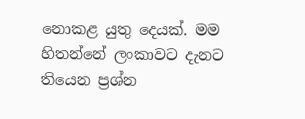නොකළ යුතු දෙයක්. මම හිතන්නේ ලංකාවට දැනට තියෙන ප්‍රශ්න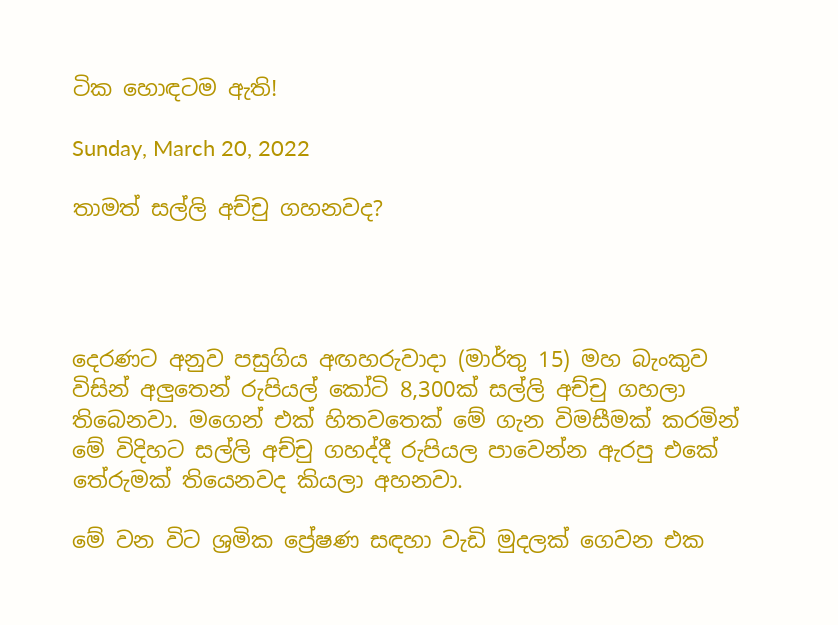ටික හොඳටම ඇති!

Sunday, March 20, 2022

තාමත් සල්ලි අච්චු ගහනවද?




දෙරණට අනුව පසුගිය අඟහරුවාදා (මාර්තු 15) මහ බැංකුව විසින් අලුතෙන් රුපියල් කෝටි 8,300ක් සල්ලි අච්චු ගහලා තිබෙනවා. මගෙන් එක් හිතවතෙක් මේ ගැන විමසීමක් කරමින් මේ විදිහට සල්ලි අච්චු ගහද්දී රුපියල පාවෙන්න ඇරපු එකේ තේරුමක් තියෙනවද කියලා අහනවා.

මේ වන විට ශ්‍රමික ප්‍රේෂණ සඳහා වැඩි මුදලක් ගෙවන එක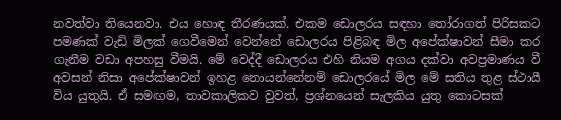නවත්වා තියෙනවා. එය හොඳ තීරණයක්. එකම ඩොලරය සඳහා තෝරාගත් පිරිසකට පමණක් වැඩි මිලක් ගෙවීමෙන් වෙන්නේ ඩොලරය පිළිබඳ මිල අපේක්ෂාවන් සීමා කර ගැනීම වඩා අපහසු වීමයි. මේ වෙද්දී ඩොලරය එහි නියම අගය දක්වා අවප්‍රමාණය වී අවසන් නිසා අපේක්ෂාවන් ඉහළ නොයන්නේනම් ඩොලරයේ මිල මේ සතිය තුළ ස්ථායී විය යුතුයි. ඒ සමඟම, තාවකාලිකව වුවත්, ප්‍රශ්නයෙන් සැලකිය යුතු කොටසක්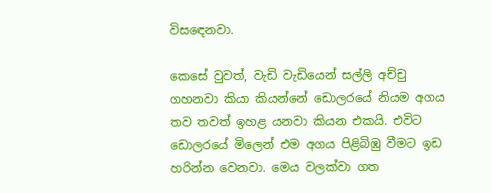විසඳෙනවා.

කෙසේ වුවත්, වැඩි වැඩියෙන් සල්ලි අච්චු ගහනවා කියා කියන්නේ ඩොලරයේ නියම අගය තව තවත් ඉහළ යනවා කියන එකයි. එවිට ඩොලරයේ මිලෙන් එම අගය පිළිබිඹු වීමට ඉඩ හරින්න වෙනවා. මෙය වලක්වා ගත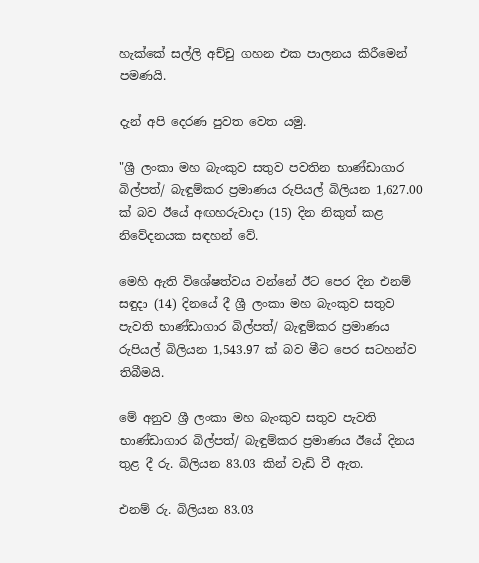හැක්කේ සල්ලි අච්චු ගහන එක පාලනය කිරීමෙන් පමණයි.

දැන් අපි දෙරණ පුවත වෙත යමු.

"ශ්‍රී ලංකා මහ බැංකුව සතුව පවතින භාණ්ඩාගාර බිල්පත්/ බැඳුම්කර ප්‍රමාණය රුපියල් බිලියන 1,627.00 ක් බව ඊයේ අඟහරුවාදා (15) දින නිකුත් කළ නිවේදනයක සඳහන් වේ.

මෙහි ඇති විශේෂත්වය වන්නේ ඊට පෙර දින එනම් සඳුදා (14) දිනයේ දී ශ්‍රී ලංකා මහ බැංකුව සතුව පැවති භාණ්ඩාගාර බිල්පත්/ බැඳුම්කර ප්‍රමාණය රුපියල් බිලියන 1,543.97 ක් බව මීට පෙර සටහන්ව තිබීමයි.

මේ අනුව ශ්‍රී ලංකා මහ බැංකුව සතුව පැවති භාණ්ඩාගාර බිල්පත්/ බැඳුම්කර ප්‍රමාණය ඊයේ දිනය තුළ දී රු. බිලියන 83.03 කින් වැඩි වී ඇත.

එනම් රු. බිලියන 83.03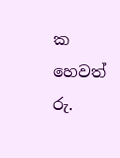ක හෙවත් රු.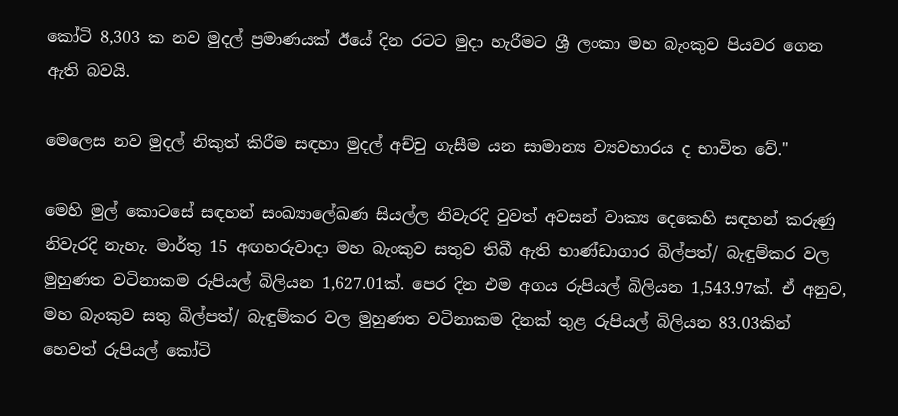කෝටි 8,303 ක නව මුදල් ප්‍රමාණයක් ඊයේ දින රටට මුදා හැරීමට ශ්‍රී ලංකා මහ බැංකුව පියවර ගෙන ඇති බවයි.

මෙලෙස නව මුදල් නිකුත් කිරීම සඳහා මුදල් අච්චු ගැසීම යන සාමාන්‍ය ව්‍යවහාරය ද භාවිත වේ."

මෙහි මුල් කොටසේ සඳහන් සංඛ්‍යාලේඛණ සියල්ල නිවැරදි වුවත් අවසන් වාක්‍ය දෙකෙහි සඳහන් කරුණු නිවැරදි නැහැ. මාර්තු 15 අඟහරුවාදා මහ බැංකුව සතුව තිබී ඇති භාණ්ඩාගාර බිල්පත්/ බැඳුම්කර වල මුහුණත වටිනාකම රුපියල් බිලියන 1,627.01ක්. පෙර දින එම අගය රුපියල් බිලියන 1,543.97ක්. ඒ අනුව, මහ බැංකුව සතු බිල්පත්/ බැඳුම්කර වල මුහුණත වටිනාකම දිනක් තුළ රුපියල් බිලියන 83.03කින් හෙවත් රුපියල් කෝටි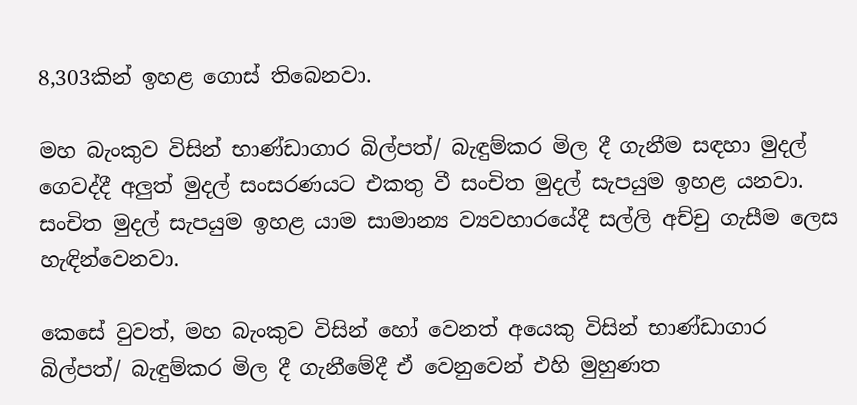8,303කින් ඉහළ ගොස් තිබෙනවා.

මහ බැංකුව විසින් භාණ්ඩාගාර බිල්පත්/ බැඳුම්කර මිල දී ගැනීම සඳහා මුදල් ගෙවද්දී අලුත් මුදල් සංසරණයට එකතු වී සංචිත මුදල් සැපයුම ඉහළ යනවා. සංචිත මුදල් සැපයුම ඉහළ යාම සාමාන්‍ය ව්‍යවහාරයේදී සල්ලි අච්චු ගැසීම ලෙස හැඳින්වෙනවා.

කෙසේ වුවත්, මහ බැංකුව විසින් හෝ වෙනත් අයෙකු විසින් භාණ්ඩාගාර බිල්පත්/ බැඳුම්කර මිල දී ගැනීමේදී ඒ වෙනුවෙන් එහි මුහුණත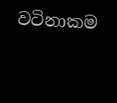වටිනාකම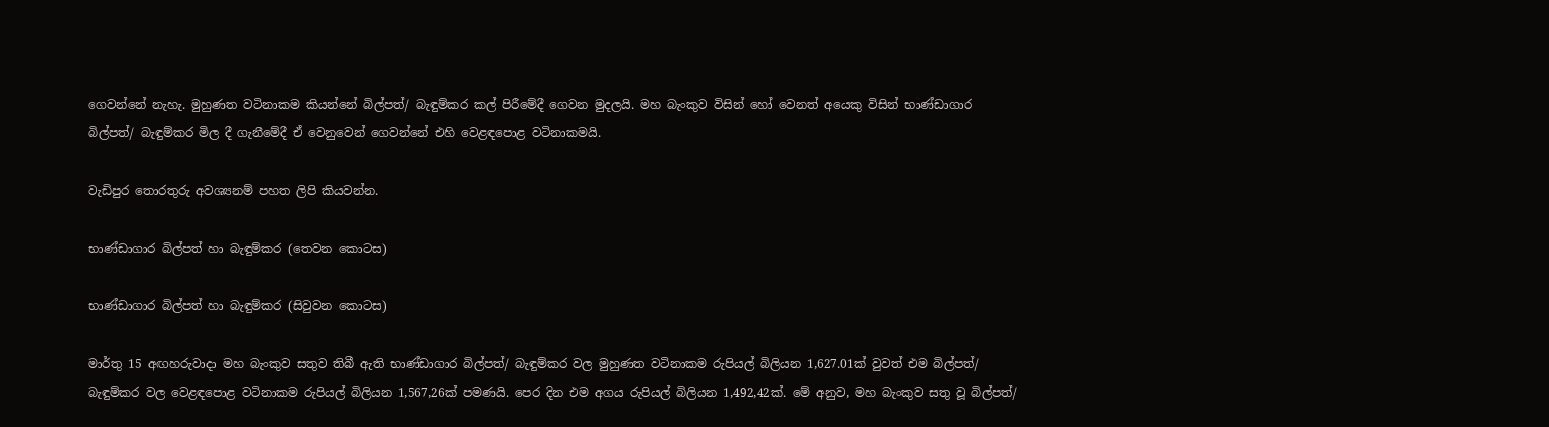ගෙවන්නේ නැහැ. මුහුණත වටිනාකම කියන්නේ බිල්පත්/ බැඳුම්කර කල් පිරීමේදී ගෙවන මුදලයි. මහ බැංකුව විසින් හෝ වෙනත් අයෙකු විසින් භාණ්ඩාගාර බිල්පත්/ බැඳුම්කර මිල දී ගැනීමේදී ඒ වෙනුවෙන් ගෙවන්නේ එහි වෙළඳපොළ වටිනාකමයි.

වැඩිපුර තොරතුරු අවශ්‍යනම් පහත ලිපි කියවන්න.

භාණ්ඩාගාර බිල්පත් හා බැඳුම්කර (තෙවන කොටස)

භාණ්ඩාගාර බිල්පත් හා බැඳුම්කර (සිවුවන කොටස)

මාර්තු 15 අඟහරුවාදා මහ බැංකුව සතුව තිබී ඇති භාණ්ඩාගාර බිල්පත්/ බැඳුම්කර වල මුහුණත වටිනාකම රුපියල් බිලියන 1,627.01ක් වුවත් එම බිල්පත්/ බැඳුම්කර වල වෙළඳපොළ වටිනාකම රුපියල් බිලියන 1,567,26ක් පමණයි. පෙර දින එම අගය රුපියල් බිලියන 1,492,42ක්. මේ අනුව, මහ බැංකුව සතු වූ බිල්පත්/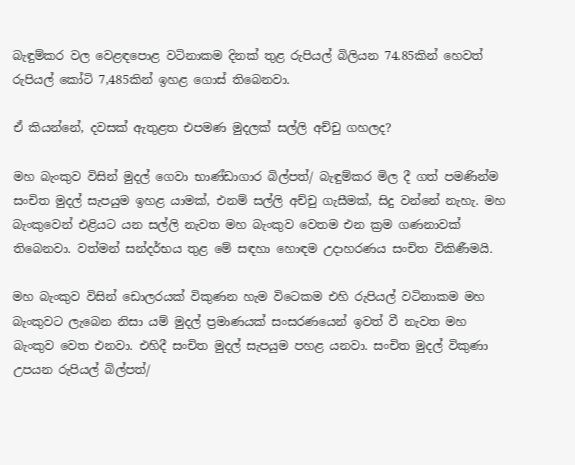බැඳුම්කර වල වෙළඳපොළ වටිනාකම දිනක් තුළ රුපියල් බිලියන 74.85කින් හෙවත් රුපියල් කෝටි 7,485කින් ඉහළ ගොස් තිබෙනවා.

ඒ කියන්නේ, දවසක් ඇතුළත එපමණ මුදලක් සල්ලි අච්චු ගහලද?

මහ බැංකුව විසින් මුදල් ගෙවා භාණ්ඩාගාර බිල්පත්/ බැඳුම්කර මිල දී ගත් පමණින්ම සංචිත මුදල් සැපයුම ඉහළ යාමක්, එනම් සල්ලි අච්චු ගැසීමක්, සිදු වන්නේ නැහැ. මහ බැංකුවෙන් එළියට යන සල්ලි නැවත මහ බැංකුව වෙතම එන ක්‍රම ගණනාවක් තිබෙනවා. වත්මන් සන්දර්භය තුළ මේ සඳහා හොඳම උදාහරණය සංචිත විකිණීමයි.

මහ බැංකුව විසින් ඩොලරයක් විකුණන හැම විටෙකම එහි රුපියල් වටිනාකම මහ බැංකුවට ලැබෙන නිසා යම් මුදල් ප්‍රමාණයක් සංසරණයෙන් ඉවත් වී නැවත මහ බැංකුව වෙත එනවා. එහිදී සංචිත මුදල් සැපයුම පහළ යනවා. සංචිත මුදල් විකුණා උපයන රුපියල් බිල්පත්/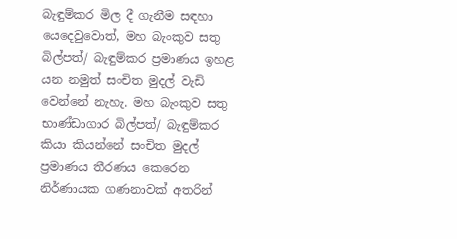බැඳුම්කර මිල දී ගැනීම සඳහා යෙදෙවුවොත්, මහ බැංකුව සතු බිල්පත්/ බැඳුම්කර ප්‍රමාණය ඉහළ යන නමුත් සංචිත මුදල් වැඩි වෙන්නේ නැහැ. මහ බැංකුව සතු භාණ්ඩාගාර බිල්පත්/ බැඳුම්කර කියා කියන්නේ සංචිත මුදල් ප්‍රමාණය තීරණය කෙරෙන නිර්ණායක ගණනාවක් අතරින්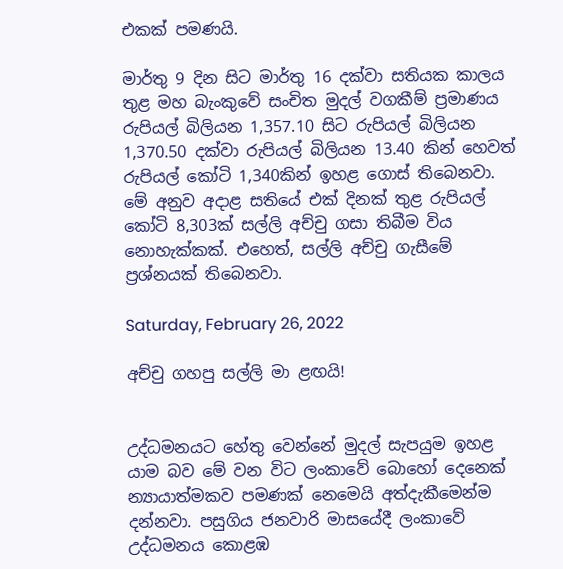එකක් පමණයි.

මාර්තු 9 දින සිට මාර්තු 16 දක්වා සතියක කාලය තුළ මහ බැංකුවේ සංචිත මුදල් වගකීම් ප්‍රමාණය රුපියල් බිලියන 1,357.10 සිට රුපියල් බිලියන 1,370.50 දක්වා රුපියල් බිලියන 13.40 කින් හෙවත් රුපියල් කෝටි 1,340කින් ඉහළ ගොස් තිබෙනවා. මේ අනුව අදාළ සතියේ එක් දිනක් තුළ රුපියල් කෝටි 8,303ක් සල්ලි අච්චු ගසා තිබීම විය නොහැක්කක්. එහෙත්, සල්ලි අච්චු ගැසීමේ ප්‍රශ්නයක් තිබෙනවා.

Saturday, February 26, 2022

අච්චු ගහපු සල්ලි මා ළඟයි!


උද්ධමනයට හේතු වෙන්නේ මුදල් සැපයුම ඉහළ යාම බව මේ වන විට ලංකාවේ බොහෝ දෙනෙක් න්‍යායාත්මකව පමණක් නෙමෙයි අත්දැකීමෙන්ම දන්නවා. පසුගිය ජනවාරි මාසයේදී ලංකාවේ උද්ධමනය කොළඹ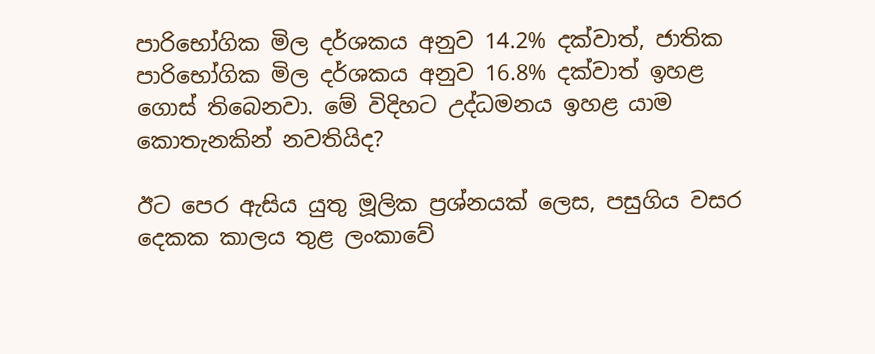පාරිභෝගික මිල දර්ශකය අනුව 14.2% දක්වාත්, ජාතික පාරිභෝගික මිල දර්ශකය අනුව 16.8% දක්වාත් ඉහළ ගොස් තිබෙනවා. මේ විදිහට උද්ධමනය ඉහළ යාම කොතැනකින් නවතියිද?

ඊට පෙර ඇසිය යුතු මූලික ප්‍රශ්නයක් ලෙස, පසුගිය වසර දෙකක කාලය තුළ ලංකාවේ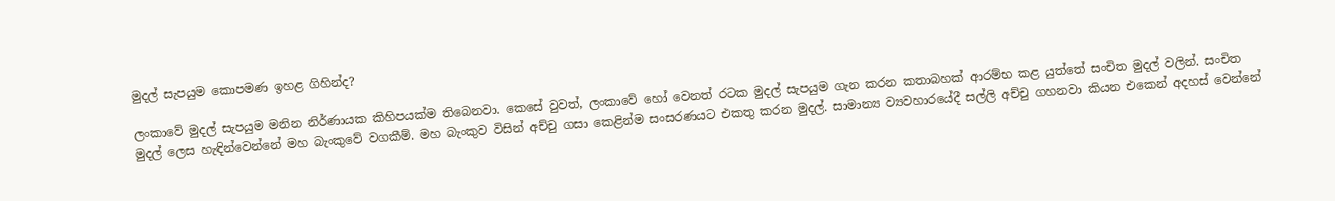මුදල් සැපයුම කොපමණ ඉහළ ගිහින්ද?

ලංකාවේ මුදල් සැපයුම මනින නිර්ණායක කිහිපයක්ම තිබෙනවා. කෙසේ වුවත්, ලංකාවේ හෝ වෙනත් රටක මුදල් සැපයුම ගැන කරන කතාබහක් ආරම්භ කළ යුත්තේ සංචිත මුදල් වලින්. සංචිත මුදල් ලෙස හැඳින්වෙන්නේ මහ බැංකුවේ වගකීම්. මහ බැංකුව විසින් අච්චු ගසා කෙළින්ම සංසරණයට එකතු කරන මුදල්. සාමාන්‍ය ව්‍යවහාරයේදී සල්ලි අච්චු ගහනවා කියන එකෙන් අදහස් වෙන්නේ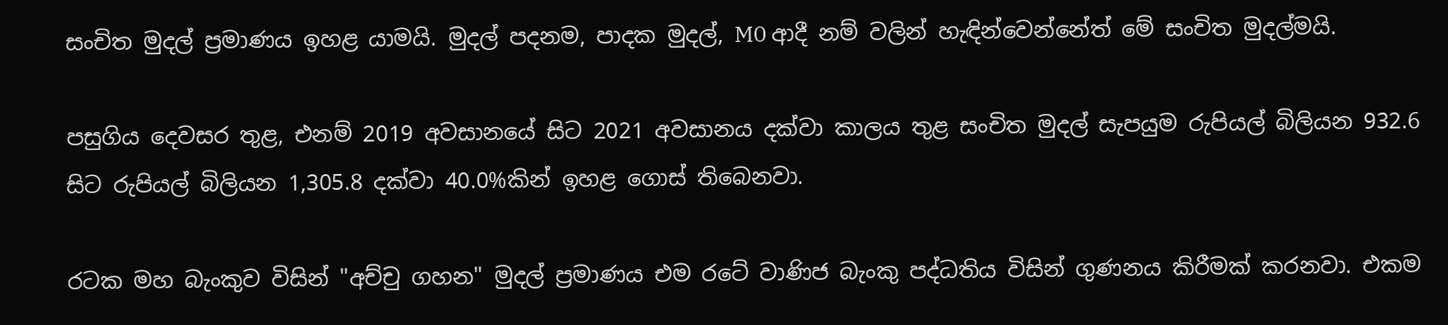සංචිත මුදල් ප්‍රමාණය ඉහළ යාමයි. මුදල් පදනම, පාදක මුදල්, M0 ආදී නම් වලින් හැඳින්වෙන්නේත් මේ සංචිත මුදල්මයි.

පසුගිය දෙවසර තුළ, එනම් 2019 අවසානයේ සිට 2021 අවසානය දක්වා කාලය තුළ සංචිත මුදල් සැපයුම රුපියල් බිලියන 932.6 සිට රුපියල් බිලියන 1,305.8 දක්වා 40.0%කින් ඉහළ ගොස් තිබෙනවා.

රටක මහ බැංකුව විසින් "අච්චු ගහන" මුදල් ප්‍රමාණය එම රටේ වාණිජ බැංකු පද්ධතිය විසින් ගුණනය කිරීමක් කරනවා. එකම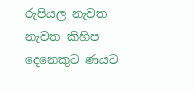රුපියල නැවත නැවත කිහිප දෙනෙකුට ණයට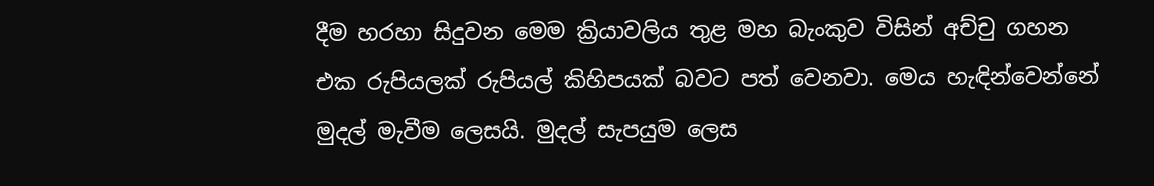දීම හරහා සිදුවන මෙම ක්‍රියාවලිය තුළ මහ බැංකුව විසින් අච්චු ගහන එක රුපියලක් රුපියල් කිහිපයක් බවට පත් වෙනවා. මෙය හැඳින්වෙන්නේ මුදල් මැවීම ලෙසයි. මුදල් සැපයුම ලෙස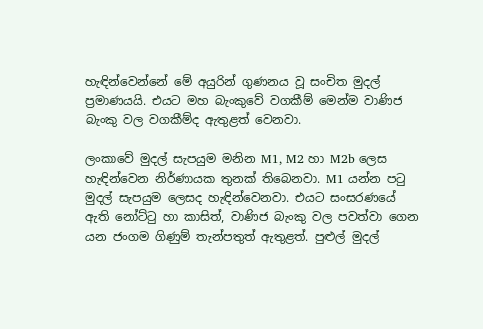හැඳින්වෙන්නේ මේ අයුරින් ගුණනය වූ සංචිත මුදල් ප්‍රමාණයයි. එයට මහ බැංකුවේ වගකීම් මෙන්ම වාණිජ බැංකු වල වගකීම්ද ඇතුළත් වෙනවා.

ලංකාවේ මුදල් සැපයුම මනින M1, M2 හා M2b ලෙස හැඳින්වෙන නිර්ණායක තුනක් තිබෙනවා. M1 යන්න පටු මුදල් සැපයුම ලෙසද හැඳින්වෙනවා. එයට සංසරණයේ ඇති නෝට්ටු හා කාසිත්, වාණිජ බැංකු වල පවත්වා ගෙන යන ජංගම ගිණුම් තැන්පතුත් ඇතුළත්. පුළුල් මුදල්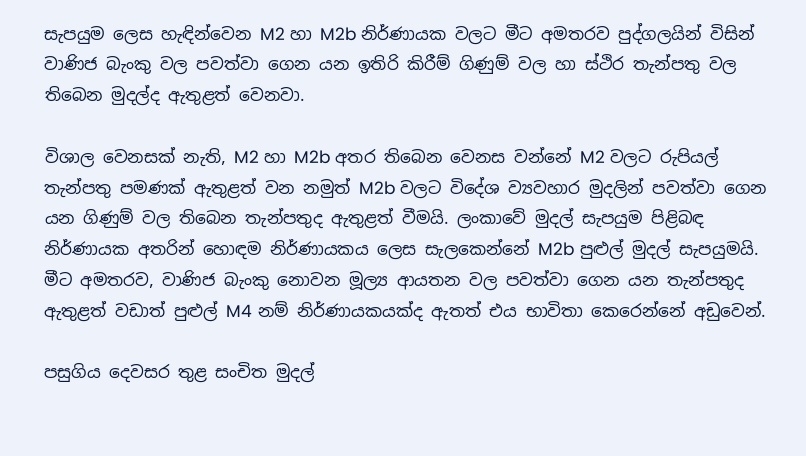සැපයුම ලෙස හැඳින්වෙන M2 හා M2b නිර්ණායක වලට මීට අමතරව පුද්ගලයින් විසින් වාණිජ බැංකු වල පවත්වා ගෙන යන ඉතිරි කිරීම් ගිණුම් වල හා ස්ථිර තැන්පතු වල තිබෙන මුදල්ද ඇතුළත් වෙනවා.

විශාල වෙනසක් නැති, M2 හා M2b අතර තිබෙන වෙනස වන්නේ M2 වලට රුපියල් තැන්පතු පමණක් ඇතුළත් වන නමුත් M2b වලට විදේශ ව්‍යවහාර මුදලින් පවත්වා ගෙන යන ගිණුම් වල තිබෙන තැන්පතුද ඇතුළත් වීමයි. ලංකාවේ මුදල් සැපයුම පිළිබඳ නිර්ණායක අතරින් හොඳම නිර්ණායකය ලෙස සැලකෙන්නේ M2b පුළුල් මුදල් සැපයුමයි. මීට අමතරව, වාණිජ බැංකු නොවන මූල්‍ය ආයතන වල පවත්වා ගෙන යන තැන්පතුද ඇතුළත් වඩාත් පුළුල් M4 නම් නිර්ණායකයක්ද ඇතත් එය භාවිතා කෙරෙන්නේ අඩුවෙන්.

පසුගිය දෙවසර තුළ සංචිත මුදල්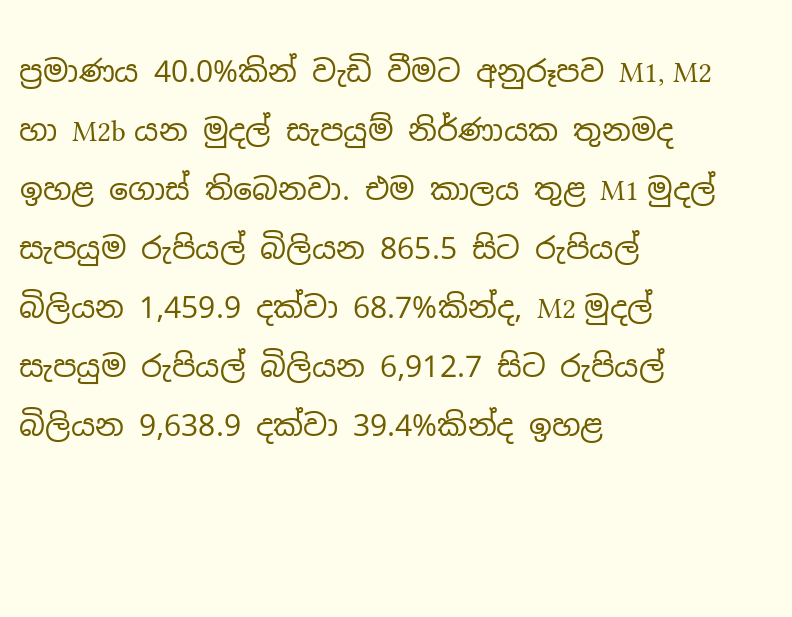ප්‍රමාණය 40.0%කින් වැඩි වීමට අනුරූපව M1, M2 හා M2b යන මුදල් සැපයුම් නිර්ණායක තුනමද ඉහළ ගොස් තිබෙනවා. එම කාලය තුළ M1 මුදල් සැපයුම රුපියල් බිලියන 865.5 සිට රුපියල් බිලියන 1,459.9 දක්වා 68.7%කින්ද, M2 මුදල් සැපයුම රුපියල් බිලියන 6,912.7 සිට රුපියල් බිලියන 9,638.9 දක්වා 39.4%කින්ද ඉහළ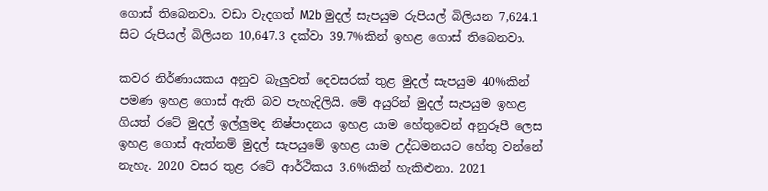ගොස් තිබෙනවා. වඩා වැදගත් M2b මුදල් සැපයුම රුපියල් බිලියන 7,624.1 සිට රුපියල් බිලියන 10,647.3 දක්වා 39.7%කින් ඉහළ ගොස් තිබෙනවා.

කවර නිර්ණායකය අනුව බැලුවත් දෙවසරක් තුළ මුදල් සැපයුම 40%කින් පමණ ඉහළ ගොස් ඇති බව පැහැදිලියි. මේ අයුරින් මුදල් සැපයුම ඉහළ ගියත් රටේ මුදල් ඉල්ලුමද නිෂ්පාදනය ඉහළ යාම හේතුවෙන් අනුරූපී ලෙස ඉහළ ගොස් ඇත්නම් මුදල් සැපයුමේ ඉහළ යාම උද්ධමනයට හේතු වන්නේ නැහැ. 2020 වසර තුළ රටේ ආර්ථිකය 3.6%කින් හැකිළුනා. 2021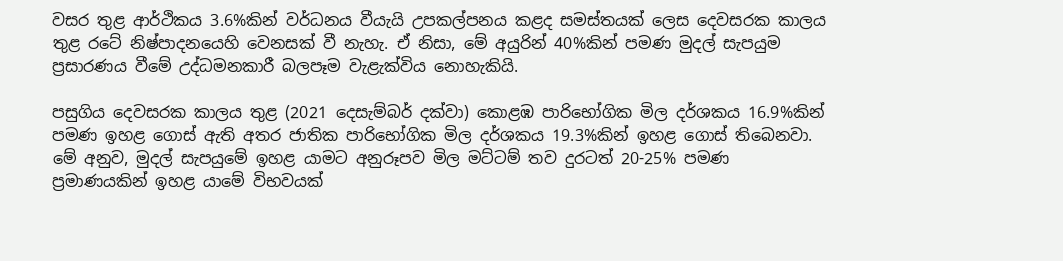වසර තුළ ආර්ථිකය 3.6%කින් වර්ධනය වීයැයි උපකල්පනය කළද සමස්තයක් ලෙස දෙවසරක කාලය තුළ රටේ නිෂ්පාදනයෙහි වෙනසක් වී නැහැ. ඒ නිසා, මේ අයුරින් 40%කින් පමණ මුදල් සැපයුම ප්‍රසාරණය වීමේ උද්ධමනකාරී බලපෑම වැළැක්විය නොහැකියි.

පසුගිය දෙවසරක කාලය තුළ (2021 දෙසැම්බර් දක්වා) කොළඹ පාරිභෝගික මිල දර්ශකය 16.9%කින් පමණ ඉහළ ගොස් ඇති අතර ජාතික පාරිභෝගික මිල දර්ශකය 19.3%කින් ඉහළ ගොස් තිබෙනවා. මේ අනුව, මුදල් සැපයුමේ ඉහළ යාමට අනුරූපව මිල මට්ටම් තව දුරටත් 20-25% පමණ ප්‍රමාණයකින් ඉහළ යාමේ විභවයක්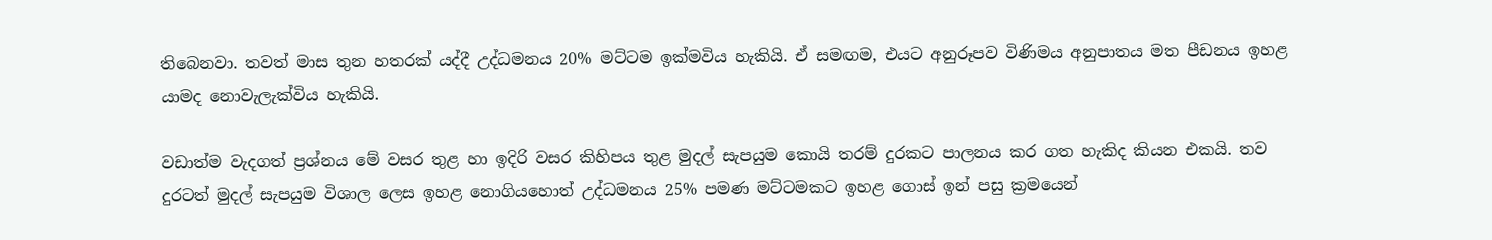තිබෙනවා. තවත් මාස තුන හතරක් යද්දී උද්ධමනය 20% මට්ටම ඉක්මවිය හැකියි. ඒ සමඟම, එයට අනුරූපව විණිමය අනුපාතය මත පීඩනය ඉහළ යාමද නොවැලැක්විය හැකියි.

වඩාත්ම වැදගත් ප්‍රශ්නය මේ වසර තුළ හා ඉදිරි වසර කිහිපය තුළ මුදල් සැපයුම කොයි තරම් දුරකට පාලනය කර ගත හැකිද කියන එකයි. තව දුරටත් මුදල් සැපයුම විශාල ලෙස ඉහළ නොගියහොත් උද්ධමනය 25% පමණ මට්ටමකට ඉහළ ගොස් ඉන් පසු ක්‍රමයෙන්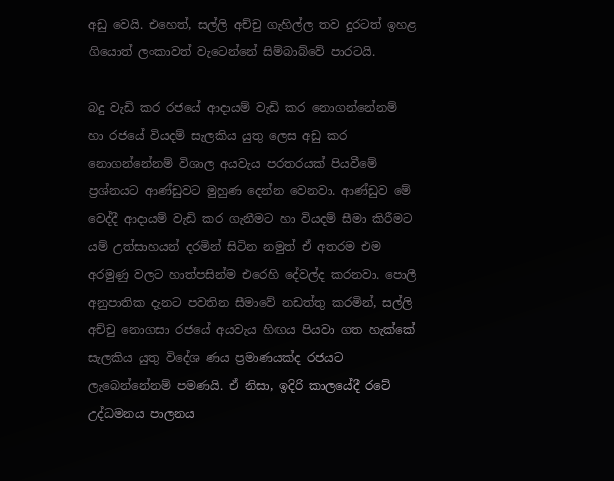අඩු වෙයි. එහෙත්, සල්ලි අච්චු ගැහිල්ල තව දුරටත් ඉහළ ගියොත් ලංකාවත් වැටෙන්නේ සිම්බාබ්වේ පාරටයි.

බදු වැඩි කර රජයේ ආදායම් වැඩි කර නොගන්නේනම් හා රජයේ වියදම් සැලකිය යුතු ලෙස අඩු කර නොගන්නේනම් විශාල අයවැය පරතරයක් පියවීමේ ප්‍රශ්නයට ආණ්ඩුවට මුහුණ දෙන්න වෙනවා. ආණ්ඩුව මේ වෙද්දී ආදායම් වැඩි කර ගැනීමට හා වියදම් සීමා කිරීමට යම් උත්සාහයන් දරමින් සිටින නමුත් ඒ අතරම එම අරමුණු වලට හාත්පසින්ම එරෙහි දේවල්ද කරනවා. පොලී අනුපාතික දැනට පවතින සීමාවේ නඩත්තු කරමින්, සල්ලි අච්චු නොගසා රජයේ අයවැය හිඟය පියවා ගත හැක්කේ සැලකිය යුතු විදේශ ණය ප්‍රමාණයක්ද රජයට ලැබෙන්නේනම් පමණයි. ඒ නිසා, ඉදිරි කාලයේදී රටේ උද්ධමනය පාලනය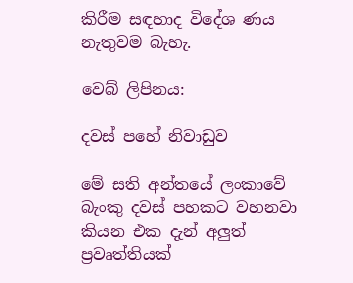කිරීම සඳහාද විදේශ ණය නැතුවම බැහැ.

වෙබ් ලිපිනය:

දවස් පහේ නිවාඩුව

මේ සති අන්තයේ ලංකාවේ බැංකු දවස් පහකට වහනවා කියන එක දැන් අලුත් ප්‍රවෘත්තියක්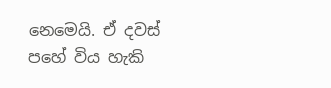නෙමෙයි. ඒ දවස් පහේ විය හැකි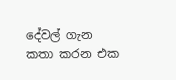දේවල් ගැන කතා කරන එක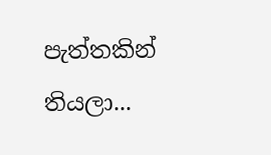පැත්තකින් තියලා...